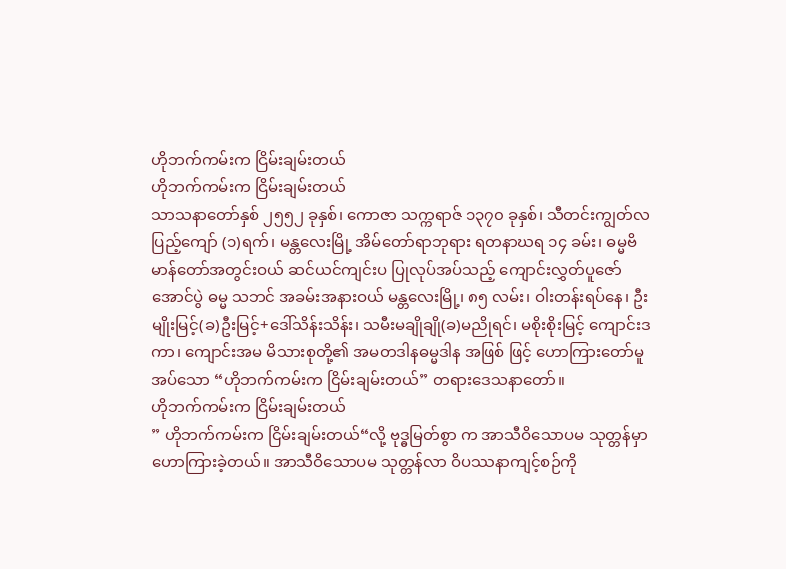ဟိုဘက်ကမ်းက ငြိမ်းချမ်းတယ်
ဟိုဘက်ကမ်းက ငြိမ်းချမ်းတယ်
သာသနာတော်နှစ် ၂၅၅၂ ခုနှစ်၊ ကောဇာ သက္ကရာဇ် ၁၃၇၀ ခုနှစ်၊ သီတင်းကျွတ်လပြည့်ကျော် (၁)ရက်၊ မန္တလေးမြို့ အိမ်တော်ရာဘုရား ရတနာဃရ ၁၄ ခမ်း၊ ဓမ္မဗိမာန်တော်အတွင်းဝယ် ဆင်ယင်ကျင်းပ ပြုလုပ်အပ်သည့် ကျောင်းလွှတ်ပူဇော် အောင်ပွဲ ဓမ္မ သဘင် အခမ်းအနားဝယ် မန္တလေးမြို့၊ ၈၅ လမ်း၊ ဝါးတန်းရပ်နေ၊ ဦးမျိုးမြင့်(ခ)ဦးမြင့်+ဒေါ်သိန်းသိန်း၊ သမီးမချိုချို(ခ)မညိုရင်၊ မစိုးစိုးမြင့် ကျောင်းဒကာ၊ ကျောင်းအမ မိသားစုတို့၏ အမတဒါနဓမ္မဒါန အဖြစ် ဖြင့် ဟောကြားတော်မူအပ်သော “ဟိုဘက်ကမ်းက ငြိမ်းချမ်းတယ်” တရားဒေသနာတော်။
ဟိုဘက်ကမ်းက ငြိမ်းချမ်းတယ်
” ဟိုဘက်ကမ်းက ငြိမ်းချမ်းတယ်“လို့ ဗုဒ္ဓမြတ်စွာ က အာသီဝိသောပမ သုတ္တန်မှာ ဟောကြားခဲ့တယ်။ အာသီဝိသောပမ သုတ္တန်လာ ဝိပဿနာကျင့်စဉ်ကို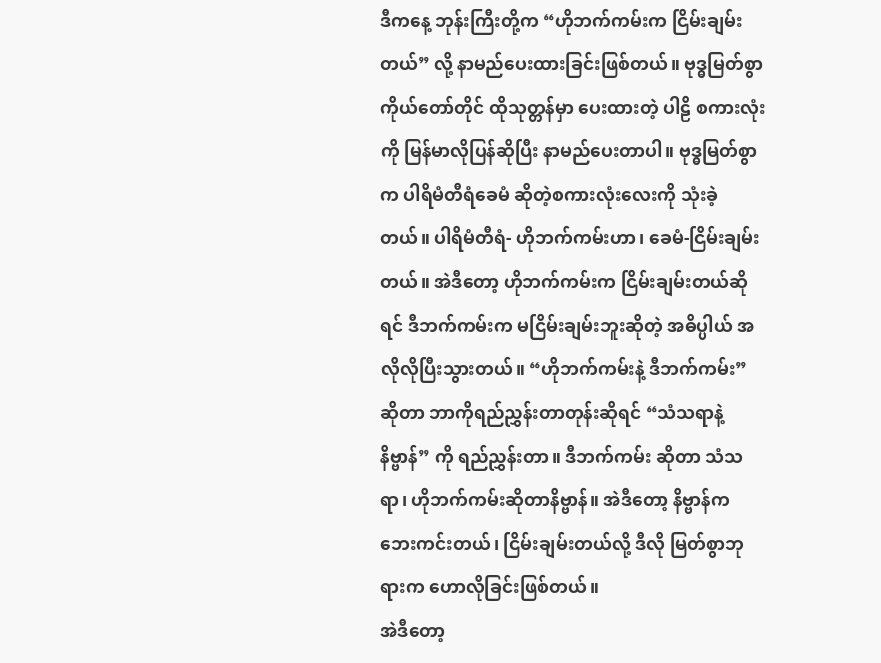ဒီကနေ့ ဘုန်းကြီးတို့က “ဟိုဘက်ကမ်းက ငြိမ်းချမ်းတယ်” လို့ နာမည်ပေးထားခြင်းဖြစ်တယ်။ ဗုဒ္ဓမြတ်စွာ ကိုယ်တော်တိုင် ထိုသုတ္တန်မှာ ပေးထားတဲ့ ပါဠိ စကားလုံးကို မြန်မာလိုပြန်ဆိုပြီး နာမည်ပေးတာပါ။ ဗုဒ္ဓမြတ်စွာက ပါရိမံတီရံခေမံ ဆိုတဲ့စကားလုံးလေးကို သုံးခဲ့တယ်။ ပါရိမံတီရံ- ဟိုဘက်ကမ်းဟာ၊ ခေမံ-ငြိမ်းချမ်းတယ်။ အဲဒီတော့ ဟိုဘက်ကမ်းက ငြိမ်းချမ်းတယ်ဆိုရင် ဒီဘက်ကမ်းက မငြိမ်းချမ်းဘူးဆိုတဲ့ အဓိပ္ပါယ် အလိုလိုပြီးသွားတယ်။ “ဟိုဘက်ကမ်းနဲ့ ဒီဘက်ကမ်း” ဆိုတာ ဘာကိုရည်ညွှန်းတာတုန်းဆိုရင် “သံသရာနဲ့ နိဗ္ဗာန်” ကို ရည်ညွှန်းတာ။ ဒီဘက်ကမ်း ဆိုတာ သံသရာ၊ ဟိုဘက်ကမ်းဆိုတာနိဗ္ဗာန်။ အဲဒီတော့ နိဗ္ဗာန်က ဘေးကင်းတယ်၊ ငြိမ်းချမ်းတယ်လို့ ဒီလို မြတ်စွာဘုရားက ဟောလိုခြင်းဖြစ်တယ်။
အဲဒီတော့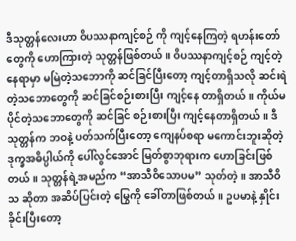ဒီသုတ္တန်လေးဟာ ဝိပဿနာကျင့်စဉ် ကို ကျင့်နေကြတဲ့ ရဟန်းတော်တွေကို ဟောကြားတဲ့ သုတ္တန်ဖြစ်တယ်။ ဝိပဿနာကျင့်စဉ် ကျင့်တဲ့နေရာမှာ မမြဲတဲ့သဘောကို ဆင်ခြင်ပြီးတော့ ကျင့်တာရှိသလို ဆင်းရဲတဲ့သဘောတွေကို ဆင်ခြင်စဉ်းစားပြီး ကျင့်နေ တာရှိတယ်။ ကိုယ်မပိုင်တဲ့သဘောတွေကို ဆင်ခြင် စဉ်းစားပြီး ကျင့်နေတာရှိတယ်။ ဒီသုတ္တန်က ဘဝနဲ့ ပတ်သက်ပြီးတော့ ကျေနပ်စရာ မကောင်းဘူးဆိုတဲ့ ဒုက္ခအဓိပ္ပါယ်ကို ပေါ်လွင်အောင် မြတ်စွာဘုရားက ဟောခြင်းဖြစ်တယ်။ သုတ္တန်ရဲ့အမည်က “အာသီဝိသောပမ” သုတ်တဲ့။ အာသီဝိသ ဆိုတာ အဆိပ်ပြင်းတဲ့ မြွေကို ခေါ်တာဖြစ်တယ်။ ဥပမာနဲ့ နှိုင်းခိုင်းပြီးတော့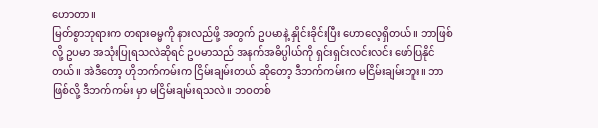ဟောတာ။
မြတ်စွာဘုရားက တရားဓမ္မကို နားလည်ဖို့ အတွက် ဥပမာနဲ့ နှိုင်းခိုင်းပြီး ဟောလေ့ရှိတယ်။ ဘာဖြစ်လို့ ဥပမာ အသုံးပြုရသလဲဆိုရင် ဥပမာသည် အနက်အဓိပ္ပါယ်ကို ရှင်းရှင်းလင်းလင်း ဖော်ပြနိုင်တယ်။ အဲဒီတော့ ဟိုဘက်ကမ်းက ငြိမ်းချမ်းတယ် ဆိုတော့ ဒီဘက်ကမ်းက မငြိမ်းချမ်းဘူး။ ဘာဖြစ်လို့ ဒီဘက်ကမ်း မှာ မငြိမ်းချမ်းရသလဲ။ ဘဝတစ်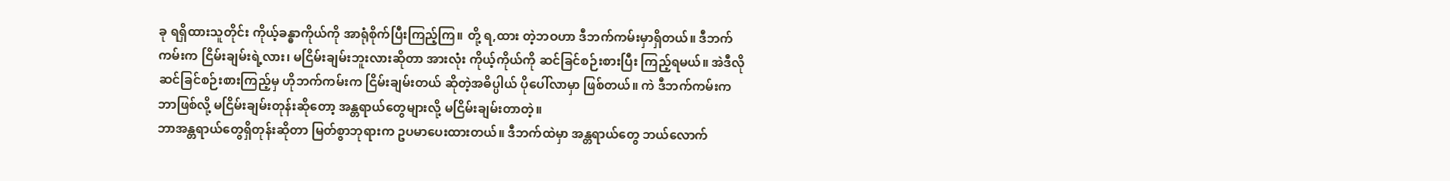ခု ရရှိထားသူတိုင်း ကိုယ့်ခန္ဓာကိုယ်ကို အာရုံစိုက်ပြီးကြည့်ကြ။ တို့ ရ,ထား တဲ့ဘဝဟာ ဒီဘက်ကမ်းမှာရှိတယ်။ ဒီဘက်ကမ်းက ငြိမ်းချမ်းရဲ့လား၊ မငြိမ်းချမ်းဘူးလားဆိုတာ အားလုံး ကိုယ့်ကိုယ်ကို ဆင်ခြင်စဉ်းစားပြီး ကြည့်ရမယ်။ အဲဒီလို ဆင်ခြင်စဉ်းစားကြည့်မှ ဟိုဘက်ကမ်းက ငြိမ်းချမ်းတယ် ဆိုတဲ့အဓိပ္ပါယ် ပိုပေါ်လာမှာ ဖြစ်တယ်။ ကဲ ဒီဘက်ကမ်းက ဘာဖြစ်လို့ မငြိမ်းချမ်းတုန်းဆိုတော့ အန္တရာယ်တွေများလို့ မငြိမ်းချမ်းတာတဲ့။
ဘာအန္တရာယ်တွေရှိတုန်းဆိုတာ မြတ်စွာဘုရားက ဥပမာပေးထားတယ်။ ဒီဘက်ထဲမှာ အန္တရာယ်တွေ ဘယ်လောက်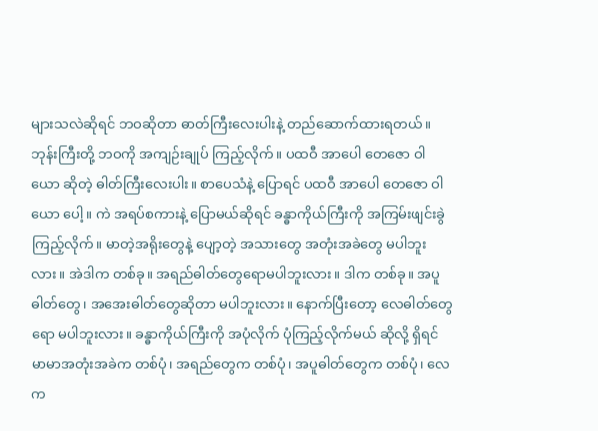များသလဲဆိုရင် ဘဝဆိုတာ ဓာတ်ကြီးလေးပါးနဲ့ တည်ဆောက်ထားရတယ်။ ဘုန်းကြီးတို့ ဘဝကို အကျဉ်းချုပ် ကြည့်လိုက်။ ပထဝီ အာပေါ တေဇော ဝါယော ဆိုတဲ့ ဓါတ်ကြီးလေးပါး။ စာပေသံနဲ့ ပြောရင် ပထဝီ အာပေါ တေဇော ဝါယော ပေါ့။ ကဲ အရပ်စကားနဲ့ ပြောမယ်ဆိုရင် ခန္ဓာကိုယ်ကြီးကို အကြမ်းဖျင်းခွဲကြည့်လိုက်။ မာတဲ့အရိုးတွေနဲ့ ပျော့တဲ့ အသားတွေ အတုံးအခဲတွေ မပါဘူးလား။ အဲဒါက တစ်ခု။ အရည်ဓါတ်တွေရောမပါဘူးလား။ ဒါက တစ်ခု။ အပူဓါတ်တွေ၊ အအေးဓါတ်တွေဆိုတာ မပါဘူးလား။ နောက်ပြီးတော့ လေဓါတ်တွေရော မပါဘူးလား။ ခန္ဓာကိုယ်ကြီးကို အပုံလိုက် ပုံကြည့်လိုက်မယ် ဆိုလို့ ရှိရင် မာမာအတုံးအခဲက တစ်ပုံ၊ အရည်တွေက တစ်ပုံ၊ အပူဓါတ်တွေက တစ်ပုံ၊ လေက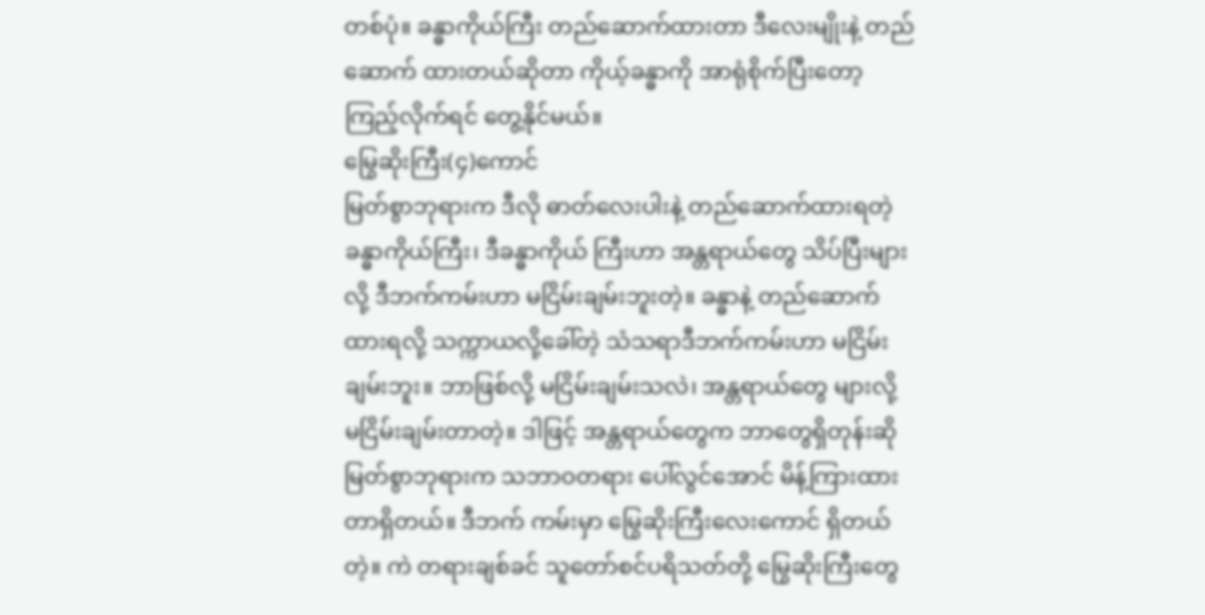တစ်ပုံ။ ခန္ဓာကိုယ်ကြီး တည်ဆောက်ထားတာ ဒီလေးမျိုးနဲ့ တည်ဆောက် ထားတယ်ဆိုတာ ကိုယ့်ခန္ဓာကို အာရုံစိုက်ပြီးတော့ ကြည့်လိုက်ရင် တွေ့နိုင်မယ်။
မြွေဆိုးကြီး(၄)ကောင်
မြတ်စွာဘုရားက ဒီလို ဓာတ်လေးပါးနဲ့ တည်ဆောက်ထားရတဲ့ ခန္ဓာကိုယ်ကြီး၊ ဒီခန္ဓာကိုယ် ကြီးဟာ အန္တရာယ်တွေ သိပ်ပြီးများလို့ ဒီဘက်ကမ်းဟာ မငြိမ်းချမ်းဘူးတဲ့။ ခန္ဓာနဲ့ တည်ဆောက်ထားရလို့ သက္ကာယလို့ခေါ်တဲ့ သံသရာဒီဘက်ကမ်းဟာ မငြိမ်း ချမ်းဘူး။ ဘာဖြစ်လို့ မငြိမ်းချမ်းသလဲ၊ အန္တရာယ်တွေ များလို့ မငြိမ်းချမ်းတာတဲ့။ ဒါဖြင့် အန္တရာယ်တွေက ဘာတွေရှိတုန်းဆို မြတ်စွာဘုရားက သဘာဝတရား ပေါ်လွင်အောင် မိန့်ကြားထားတာရှိတယ်။ ဒီဘက် ကမ်းမှာ မြွေဆိုးကြီးလေးကောင် ရှိတယ်တဲ့။ ကဲ တရားချစ်ခင် သူတော်စင်ပရိသတ်တို့ မြွေဆိုးကြီးတွေ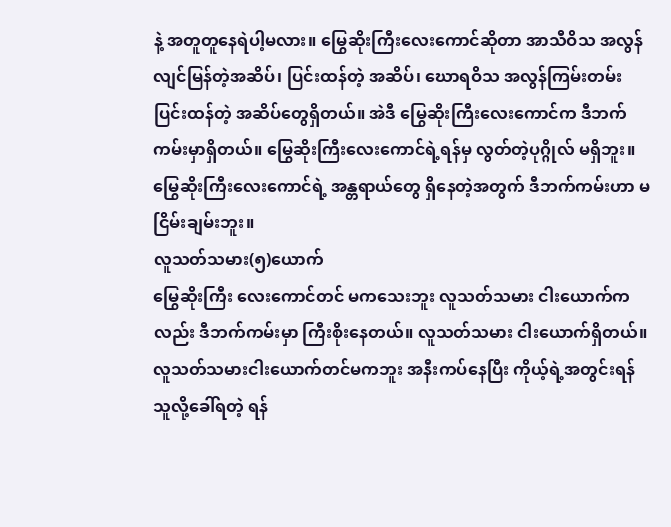နဲ့ အတူတူနေရဲပါ့မလား။ မြွေဆိုးကြီးလေးကောင်ဆိုတာ အာသီဝိသ အလွန်လျင်မြန်တဲ့အဆိပ်၊ ပြင်းထန်တဲ့ အဆိပ်၊ ဃောရဝိသ အလွန်ကြမ်းတမ်း ပြင်းထန်တဲ့ အဆိပ်တွေရှိတယ်။ အဲဒီ မြွေဆိုးကြီးလေးကောင်က ဒီဘက်ကမ်းမှာရှိတယ်။ မြွေဆိုးကြီးလေးကောင်ရဲ့ရန်မှ လွတ်တဲ့ပုဂ္ဂိုလ် မရှိဘူး။ မြွေဆိုးကြီးလေးကောင်ရဲ့ အန္တရာယ်တွေ ရှိနေတဲ့အတွက် ဒီဘက်ကမ်းဟာ မငြိမ်းချမ်းဘူး။
လူသတ်သမား(၅)ယောက်
မြွေဆိုးကြီး လေးကောင်တင် မကသေးဘူး လူသတ်သမား ငါးယောက်ကလည်း ဒီဘက်ကမ်းမှာ ကြီးစိုးနေတယ်။ လူသတ်သမား ငါးယောက်ရှိတယ်။ လူသတ်သမားငါးယောက်တင်မကဘူး အနီးကပ်နေပြီး ကိုယ့်ရဲ့အတွင်းရန်သူလို့ခေါ်ရတဲ့ ရန်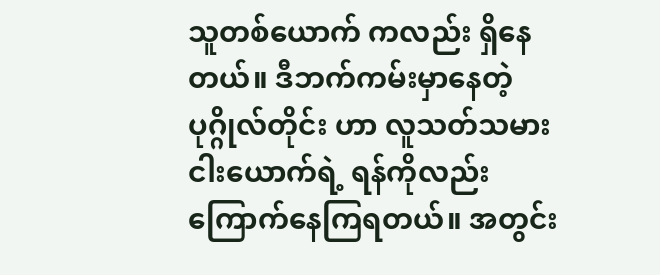သူတစ်ယောက် ကလည်း ရှိနေတယ်။ ဒီဘက်ကမ်းမှာနေတဲ့ ပုဂ္ဂိုလ်တိုင်း ဟာ လူသတ်သမား ငါးယောက်ရဲ့ ရန်ကိုလည်း ကြောက်နေကြရတယ်။ အတွင်း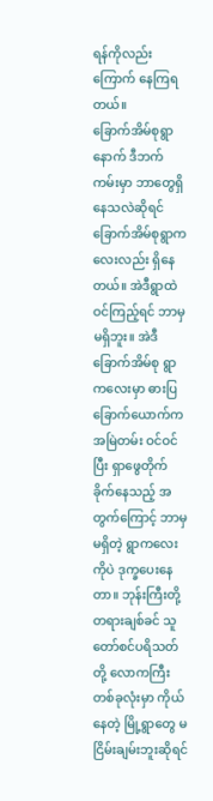ရန်ကိုလည်း ကြောက် နေကြရတယ်။
ခြောက်အိမ်စုရွာ
နောက် ဒီဘက်ကမ်းမှာ ဘာတွေရှိနေသလဲဆိုရင် ခြောက်အိမ်စုရွာကလေးလည်း ရှိနေတယ်။ အဲဒီရွာထဲ ဝင်ကြည့်ရင် ဘာမှမရှိဘူး။ အဲဒီ ခြောက်အိမ်စု ရွာကလေးမှာ ဓားပြခြောက်ယောက်က အမြဲတမ်း ဝင်ဝင်ပြီး ရှာဖွေတိုက်ခိုက်နေသည့် အတွက်ကြောင့် ဘာမှမရှိတဲ့ ရွာကလေးကိုပဲ ဒုက္ခပေးနေတာ။ ဘုန်းကြီးတို့ တရားချစ်ခင် သူတော်စင်ပရိသတ်တို့ လောကကြီး တစ်ခုလုံးမှာ ကိုယ်နေတဲ့ မြို့ရွာတွေ မငြိမ်းချမ်းဘူးဆိုရင်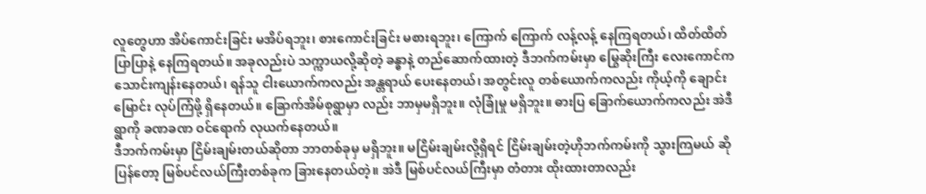လူတွေဟာ အိပ်ကောင်းခြင်း မအိပ်ရဘူး၊ စားကောင်းခြင်း မစားရဘူး၊ ကြောက် ကြောက် လန့်လန့် နေကြရတယ်၊ ထိတ်ထိတ်ပြာပြာနဲ့ နေကြရတယ်။ အခုလည်းပဲ သက္ကာယလို့ဆိုတဲ့ ခန္ဓာနဲ့ တည်ဆောက်ထားတဲ့ ဒီဘက်ကမ်းမှာ မြွေဆိုးကြီး လေးကောင်က သောင်းကျန်းနေတယ်၊ ရန်သူ ငါးယောက်ကလည်း အန္တရာယ် ပေးနေတယ်၊ အတွင်းလူ တစ်ယောက်ကလည်း ကိုယ့်ကို ချောင်း မြောင်း လုပ်ကြံဖို့ ရှိနေတယ်။ ခြောက်အိမ်စုရွာမှာ လည်း ဘာမှမရှိဘူး။ လုံခြုံမှု မရှိဘူး။ ဓားပြ ခြောက်ယောက်ကလည်း အဲဒီရွာကို ခဏခဏ ဝင်ရောက် လုယက်နေတယ်။
ဒီဘက်ကမ်းမှာ ငြိမ်းချမ်းတယ်ဆိုတာ ဘာတစ်ခုမှ မရှိဘူး။ မငြိမ်းချမ်းလို့ရှိရင် ငြိမ်းချမ်းတဲ့ဟိုဘက်ကမ်းကို သွားကြမယ် ဆိုပြန်တော့ မြစ်ပင်လယ်ကြီးတစ်ခုက ခြားနေတယ်တဲ့။ အဲဒီ မြစ်ပင်လယ်ကြီးမှာ တံတား ထိုးထားတာလည်း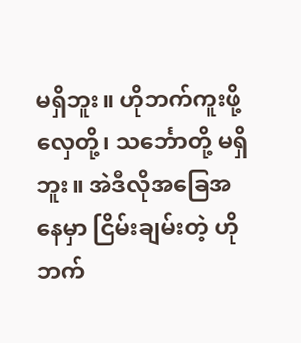မရှိဘူး။ ဟိုဘက်ကူးဖို့ လှေတို့၊ သင်္ဘောတို့ မရှိဘူး။ အဲဒီလိုအခြေအနေမှာ ငြိမ်းချမ်းတဲ့ ဟိုဘက်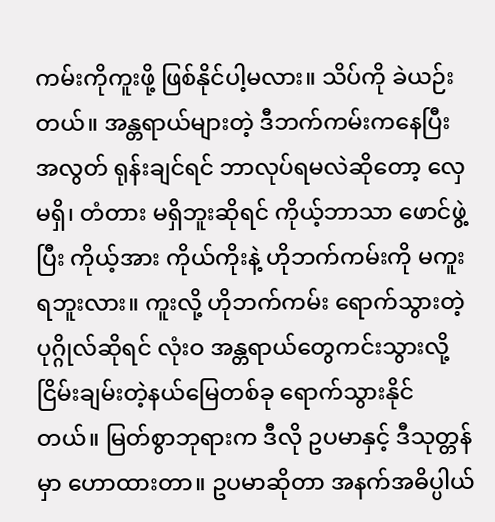ကမ်းကိုကူးဖို့ ဖြစ်နိုင်ပါ့မလား။ သိပ်ကို ခဲယဉ်း တယ်။ အန္တရာယ်များတဲ့ ဒီဘက်ကမ်းကနေပြီး အလွတ် ရုန်းချင်ရင် ဘာလုပ်ရမလဲဆိုတော့ လှေမရှိ၊ တံတား မရှိဘူးဆိုရင် ကိုယ့်ဘာသာ ဖောင်ဖွဲ့ပြီး ကိုယ့်အား ကိုယ်ကိုးနဲ့ ဟိုဘက်ကမ်းကို မကူးရဘူးလား။ ကူးလို့ ဟိုဘက်ကမ်း ရောက်သွားတဲ့ ပုဂ္ဂိုလ်ဆိုရင် လုံးဝ အန္တရာယ်တွေကင်းသွားလို့ ငြိမ်းချမ်းတဲ့နယ်မြေတစ်ခု ရောက်သွားနိုင်တယ်။ မြတ်စွာဘုရားက ဒီလို ဥပမာနှင့် ဒီသုတ္တန်မှာ ဟောထားတာ။ ဥပမာဆိုတာ အနက်အဓိပ္ပါယ်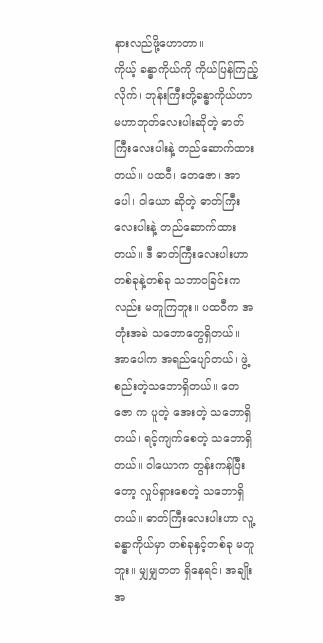နားလည်ဖို့ဟောတာ။
ကိုယ့် ခန္ဓာကိုယ်ကို ကိုယ်ပြန်ကြည့်လိုက်၊ ဘုန်းကြီးတို့ခန္ဓာကိုယ်ဟာ မဟာဘုတ်လေးပါးဆိုတဲ့ ဓာတ်ကြီးလေးပါးနဲ့ တည်ဆောက်ထားတယ်။ ပထဝီ၊ တေဇော၊ အာပေါ၊ ဝါယော ဆိုတဲ့ ဓာတ်ကြီးလေးပါးနဲ့ တည်ဆောက်ထားတယ်။ ဒီ ဓာတ်ကြီးလေးပါးဟာ တစ်ခုနဲ့တစ်ခု သဘာဝခြင်းကလည်း မတူကြဘူး။ ပထဝီက အတုံးအခဲ သဘောတွေရှိတယ်။ အာပေါက အရည်ပျော်တယ်၊ ဖွဲ့စည်းတဲ့သဘောရှိတယ်။ တေဇော က ပူတဲ့ အေးတဲ့ သဘောရှိတယ်၊ ရင့်ကျက်စေတဲ့ သဘောရှိတယ်။ ဝါယောက တွန်းကန်ပြီးတော့ လှုပ်ရှားစေတဲ့ သဘောရှိတယ်။ ဓာတ်ကြီးလေးပါးဟာ လူ့ခန္ဓာကိုယ်မှာ တစ်ခုနှင့်တစ်ခု မတူဘူး။ မျှမျှတတ ရှိနေရင်၊ အချိုးအ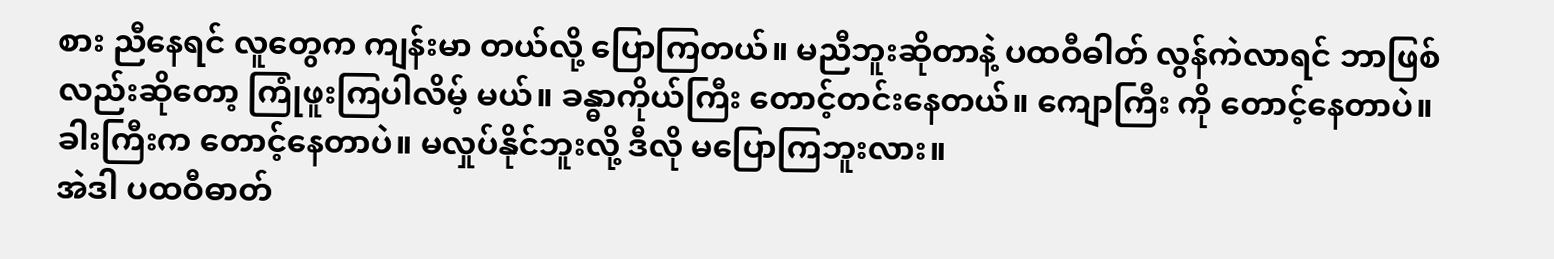စား ညီနေရင် လူတွေက ကျန်းမာ တယ်လို့ ပြောကြတယ်။ မညီဘူးဆိုတာနဲ့ ပထဝီဓါတ် လွန်ကဲလာရင် ဘာဖြစ်လည်းဆိုတော့ ကြုံဖူးကြပါလိမ့် မယ်။ ခန္ဓာကိုယ်ကြီး တောင့်တင်းနေတယ်။ ကျောကြီး ကို တောင့်နေတာပဲ။ ခါးကြီးက တောင့်နေတာပဲ။ မလှုပ်နိုင်ဘူးလို့ ဒီလို မပြောကြဘူးလား။
အဲဒါ ပထဝီဓာတ်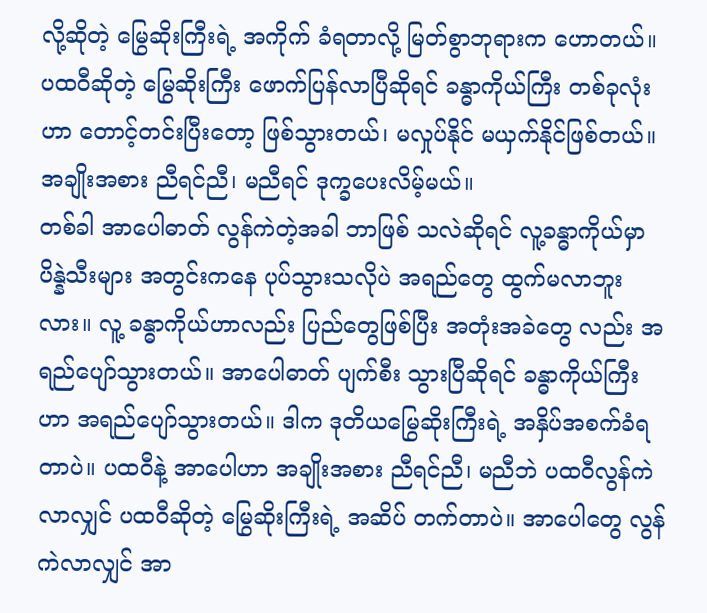လို့ဆိုတဲ့ မြွေဆိုးကြီးရဲ့ အကိုက် ခံရတာလို့ မြတ်စွာဘုရားက ဟောတယ်။ ပထဝီဆိုတဲ့ မြွေဆိုးကြီး ဖောက်ပြန်လာပြီဆိုရင် ခန္ဓာကိုယ်ကြီး တစ်ခုလုံးဟာ တောင့်တင်းပြီးတော့ ဖြစ်သွားတယ်၊ မလှုပ်နိုင် မယှက်နိုင်ဖြစ်တယ်။ အချိုးအစား ညီရင်ညီ၊ မညီရင် ဒုက္ခပေးလိမ့်မယ်။
တစ်ခါ အာပေါဓာတ် လွန်ကဲတဲ့အခါ ဘာဖြစ် သလဲဆိုရင် လူ့ခန္ဓာကိုယ်မှာ ပိန္နဲသီးများ အတွင်းကနေ ပုပ်သွားသလိုပဲ အရည်တွေ ထွက်မလာဘူးလား။ လူ့ ခန္ဓာကိုယ်ဟာလည်း ပြည်တွေဖြစ်ပြီး အတုံးအခဲတွေ လည်း အရည်ပျော်သွားတယ်။ အာပေါဓာတ် ပျက်စီး သွားပြီဆိုရင် ခန္ဓာကိုယ်ကြီးဟာ အရည်ပျော်သွားတယ်။ ဒါက ဒုတိယမြွေဆိုးကြီးရဲ့ အနှိပ်အစက်ခံရတာပဲ။ ပထဝီနဲ့ အာပေါဟာ အချိုးအစား ညီရင်ညီ၊ မညီဘဲ ပထဝီလွန်ကဲလာလျှင် ပထဝီဆိုတဲ့ မြွေဆိုးကြီးရဲ့ အဆိပ် တက်တာပဲ။ အာပေါတွေ လွန်ကဲလာလျှင် အာ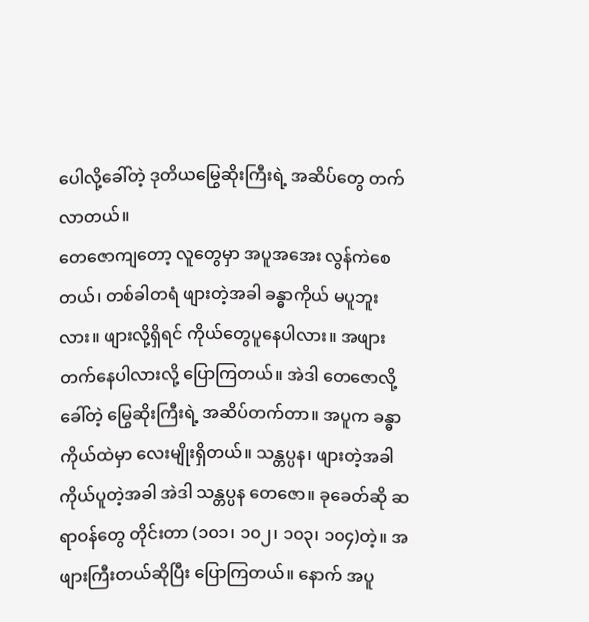ပေါလို့ခေါ်တဲ့ ဒုတိယမြွေဆိုးကြီးရဲ့ အဆိပ်တွေ တက်လာတယ်။
တေဇောကျတော့ လူတွေမှာ အပူအအေး လွန်ကဲစေတယ်၊ တစ်ခါတရံ ဖျားတဲ့အခါ ခန္ဓာကိုယ် မပူဘူးလား။ ဖျားလို့ရှိရင် ကိုယ်တွေပူနေပါလား။ အဖျားတက်နေပါလားလို့ ပြောကြတယ်။ အဲဒါ တေဇောလို့ခေါ်တဲ့ မြွေဆိုးကြီးရဲ့ အဆိပ်တက်တာ။ အပူက ခန္ဓာကိုယ်ထဲမှာ လေးမျိုးရှိတယ်။ သန္တပ္ပန၊ ဖျားတဲ့အခါ ကိုယ်ပူတဲ့အခါ အဲဒါ သန္တပ္ပန တေဇော။ ခုခေတ်ဆို ဆရာဝန်တွေ တိုင်းတာ (၁၀၁၊ ၁၀၂၊ ၁၀၃၊ ၁၀၄)တဲ့။ အဖျားကြီးတယ်ဆိုပြီး ပြောကြတယ်။ နောက် အပူ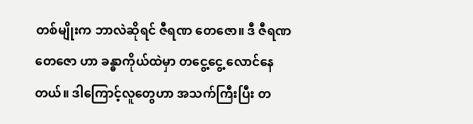တစ်မျိုးက ဘာလဲဆိုရင် ဇီရဏ တေဇော။ ဒီ ဇီရဏ တေဇော ဟာ ခန္ဓာကိုယ်ထဲမှာ တငွေ့ငွေ့ လောင်နေတယ်။ ဒါကြောင့်လူတွေဟာ အသက်ကြီးပြီး တ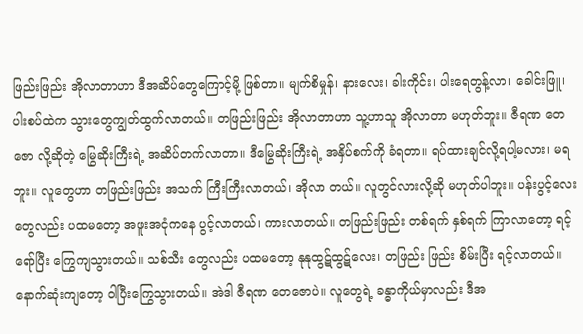ဖြည်းဖြည်း အိုလာတာဟာ ဒီအဆိပ်တွေကြောင့်မို့ ဖြစ်တာ။ မျက်စိမှုန်၊ နားလေး၊ ခါးကိုင်း၊ ပါးရေတွန့်လာ၊ ခေါင်းဖြူ၊ ပါးစပ်ထဲက သွားတွေကျွတ်ထွက်လာတယ်။ တဖြည်းဖြည်း အိုလာတာဟာ သူ့ဟာသူ အိုလာတာ မဟုတ်ဘူး။ ဇီရဏ တေဇော လို့ဆိုတဲ့ မြွေဆိုးကြီးရဲ့ အဆိပ်တက်လာတာ။ ဒီမြွေဆိုးကြီးရဲ့ အနှိပ်စက်ကို ခံရတာ။ ရပ်ထားချင်လို့ရပါ့မလား၊ မရဘူး။ လူတွေဟာ တဖြည်းဖြည်း အသက် ကြီးကြီးလာတယ်၊ အိုလာ တယ်။ လူတွင်လားလို့ဆို မဟုတ်ပါဘူး။ ပန်းပွင့်လေး တွေလည်း ပထမတော့ အဖူးအငုံကနေ ပွင့်လာတယ်၊ ကားလာတယ်။ တဖြည်းဖြည်း တစ်ရက် နှစ်ရက် ကြာလာတော့ ရင့်ရော်ပြီး ကြွေကျသွားတယ်။ သစ်သီး တွေလည်း ပထမတော့ နုနုထွဋ်ထွဋ်လေး၊ တဖြည်း ဖြည်း စိမ်းပြီး ရင့်လာတယ်။ နောက်ဆုံးကျတော့ ဝါပြီးကြွေသွားတယ်။ အဲဒါ ဇီရဏ တေဇောပဲ။ လူတွေရဲ့ ခန္ဓာကိုယ်မှာလည်း ဒီအ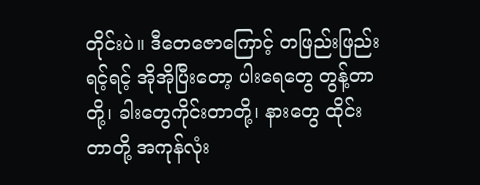တိုင်းပဲ။ ဒီတေဇောကြောင့် တဖြည်းဖြည်း ရင့်ရင့် အိုအိုပြီးတော့ ပါးရေတွေ တွန့်တာတို့၊ ခါးတွေကိုင်းတာတို့၊ နားတွေ ထိုင်းတာတို့ အကုန်လုံး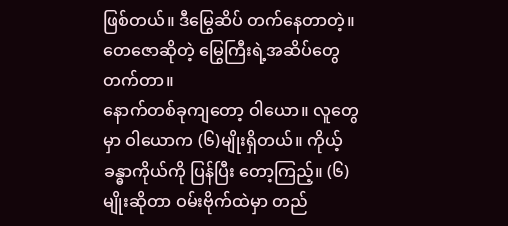ဖြစ်တယ်။ ဒီမြွေဆိပ် တက်နေတာတဲ့။ တေဇောဆိုတဲ့ မြွေကြီးရဲ့အဆိပ်တွေ တက်တာ။
နောက်တစ်ခုကျတော့ ဝါယော။ လူတွေမှာ ဝါယောက (၆)မျိုးရှိတယ်။ ကိုယ့်ခန္ဓာကိုယ်ကို ပြန်ပြီး တော့ကြည့်။ (၆)မျိုးဆိုတာ ဝမ်းဗိုက်ထဲမှာ တည်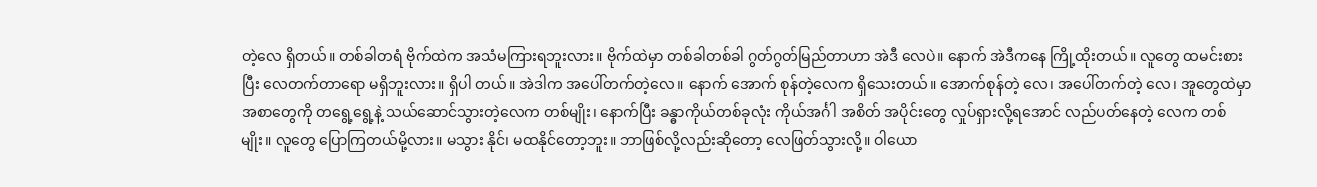တဲ့လေ ရှိတယ်။ တစ်ခါတရံ ဗိုက်ထဲက အသံမကြားရဘူးလား။ ဗိုက်ထဲမှာ တစ်ခါတစ်ခါ ဂွတ်ဂွတ်မြည်တာဟာ အဲဒီ လေပဲ။ နောက် အဲဒီကနေ ကြို့ထိုးတယ်။ လူတွေ ထမင်းစားပြီး လေတက်တာရော မရှိဘူးလား။ ရှိပါ တယ်။ အဲဒါက အပေါ်တက်တဲ့လေ။ နောက် အောက် စုန်တဲ့လေက ရှိသေးတယ်။ အောက်စုန်တဲ့ လေ၊ အပေါ်တက်တဲ့ လေ၊ အူတွေထဲမှာ အစာတွေကို တရွေ့ရွေ့နဲ့ သယ်ဆောင်သွားတဲ့လေက တစ်မျိုး၊ နောက်ပြီး ခန္ဓာကိုယ်တစ်ခုလုံး ကိုယ်အင်္ဂါ အစိတ် အပိုင်းတွေ လှုပ်ရှားလို့ရအောင် လည်ပတ်နေတဲ့ လေက တစ်မျိုး။ လူတွေ ပြောကြတယ်မို့လား။ မသွား နိုင်၊ မထနိုင်တော့ဘူး။ ဘာဖြစ်လို့လည်းဆိုတော့ လေဖြတ်သွားလို့။ ဝါယော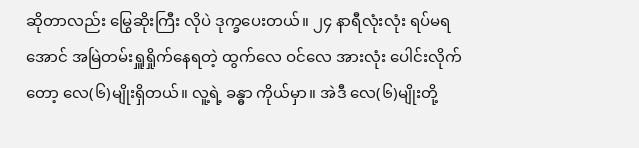ဆိုတာလည်း မြွေဆိုးကြီး လိုပဲ ဒုက္ခပေးတယ်။ ၂၄ နာရီလုံးလုံး ရပ်မရအောင် အမြဲတမ်းရှူရှိုက်နေရတဲ့ ထွက်လေ ဝင်လေ အားလုံး ပေါင်းလိုက်တော့ လေ(၆)မျိုးရှိတယ်။ လူ့ရဲ့ ခန္ဓာ ကိုယ်မှာ။ အဲဒီ လေ(၆)မျိုးတို့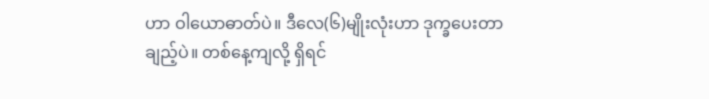ဟာ ဝါယောဓာတ်ပဲ။ ဒီလေ(၆)မျိုးလုံးဟာ ဒုက္ခပေးတာချည့်ပဲ။ တစ်နေ့ကျလို့ ရှိရင်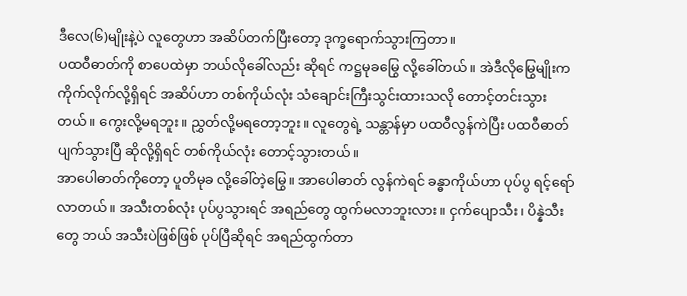ဒီလေ(၆)မျိုးနဲ့ပဲ လူတွေဟာ အဆိပ်တက်ပြီးတော့ ဒုက္ခရောက်သွားကြတာ။
ပထဝီဓာတ်ကို စာပေထဲမှာ ဘယ်လိုခေါ်လည်း ဆိုရင် ကဋ္ဌမုခမြွေ လို့ခေါ်တယ်။ အဲဒီလိုမြွေမျိုးက ကိုက်လိုက်လို့ရှိရင် အဆိပ်ဟာ တစ်ကိုယ်လုံး သံချောင်းကြီးသွင်းထားသလို တောင့်တင်းသွားတယ်။ ကွေးလို့မရဘူး။ ညွှတ်လို့မရတော့ဘူး။ လူတွေရဲ့ သန္တာန်မှာ ပထဝီလွန်ကဲပြီး ပထဝီဓာတ် ပျက်သွားပြီ ဆိုလို့ရှိရင် တစ်ကိုယ်လုံး တောင့်သွားတယ်။
အာပေါဓာတ်ကိုတော့ ပူတိမုခ လို့ခေါ်တဲ့မြွေ။ အာပေါဓာတ် လွန်ကဲရင် ခန္ဓာကိုယ်ဟာ ပုပ်ပွ ရင့်ရော် လာတယ်။ အသီးတစ်လုံး ပုပ်ပွသွားရင် အရည်တွေ ထွက်မလာဘူးလား။ ငှက်ပျောသီး၊ ပိန္နဲသီးတွေ ဘယ် အသီးပဲဖြစ်ဖြစ် ပုပ်ပြီဆိုရင် အရည်ထွက်တာ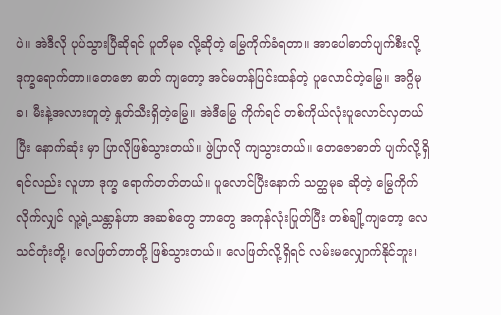ပဲ။ အဲဒီလို ပုပ်သွားပြီဆိုရင် ပူတိမုခ လို့ဆိုတဲ့ မြွေကိုက်ခံရတာ။ အာပေါဓာတ်ပျက်စီးလို့ ဒုက္ခရောက်တာ။တေဇော ဓာတ် ကျတော့ အင်မတန်ပြင်းထန်တဲ့ ပူလောင်တဲ့မြွေ။ အဂ္ဂိမုခ၊ မီးနဲ့အလားတူတဲ့ နှုတ်သီးရှိတဲ့မြွေ။ အဲဒီမြွေ ကိုက်ရင် တစ်ကိုယ်လုံးပူလောင်လှတယ်ပြီး နောက်ဆုံး မှာ ပြာလိုဖြစ်သွားတယ်။ ဖွဲပြာလို ကျသွားတယ်။ တေဇောဓာတ် ပျက်လို့ရှိရင်လည်း လူဟာ ဒုက္ခ ရောက်တတ်တယ်။ ပူလောင်ပြီးနောက် သတ္ထမုခ ဆိုတဲ့ မြွေကိုက်လိုက်လျှင် လူ့ရဲ့သန္တာန်ဟာ အဆစ်တွေ ဘာတွေ အကုန်လုံးပြုတ်ပြီး တစ်ချို့ကျတော့ လေသင်တုံးတို့၊ လေဖြတ်တာတို့ ဖြစ်သွားတယ်။ လေဖြတ်လို့ရှိရင် လမ်းမလျှောက်နိုင်ဘူး၊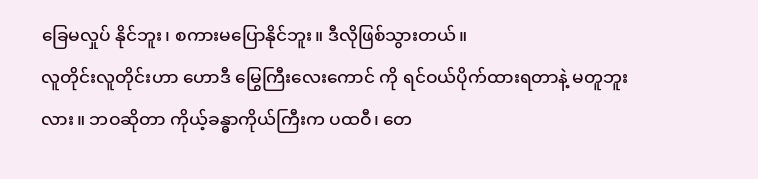ခြေမလှုပ် နိုင်ဘူး၊ စကားမပြောနိုင်ဘူး။ ဒီလိုဖြစ်သွားတယ်။
လူတိုင်းလူတိုင်းဟာ ဟောဒီ မြွေကြီးလေးကောင် ကို ရင်ဝယ်ပိုက်ထားရတာနဲ့ မတူဘူးလား။ ဘဝဆိုတာ ကိုယ့်ခန္ဓာကိုယ်ကြီးက ပထဝီ၊ တေ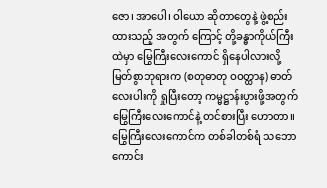ဇော၊ အာပေါ၊ ဝါယော ဆိုတာတွေနဲ့ ဖွဲ့စည်းထားသည့် အတွက် ကြောင့် တို့ခန္ဓာကိုယ်ကြီးထဲမှာ မြွေကြီးလေးကောင် ရှိနေပါလားလို့ မြတ်စွာဘုရားက (စတုဓာတု ဝဝတ္ထာန) ဓာတ်လေးပါးကို ရှုပြီးတော့ ကမ္မဋ္ဌာန်းပွားဖို့အတွက် မြွေကြီးလေးကောင်နဲ့ တင်စားပြီး ဟောတာ။
မြွေကြီးလေးကောင်က တစ်ခါတစ်ရံ သဘော ကောင်း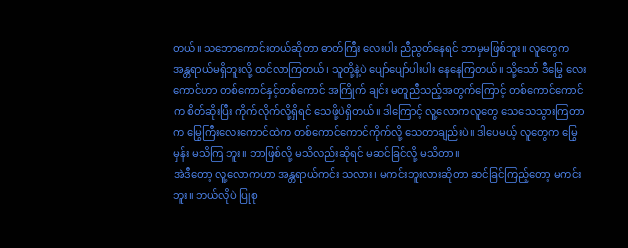တယ်။ သဘောကောင်းတယ်ဆိုတာ ဓာတ်ကြီး လေးပါး ညီညွတ်နေရင် ဘာမှမဖြစ်ဘူး။ လူတွေက အန္တရာယ်မရှိဘူးလို့ ထင်လာကြတယ်၊ သူတို့နဲ့ပဲ ပျော်ပျော်ပါးပါး နေနေကြတယ်။ သို့သော် ဒီမြွေ လေးကောင်ဟာ တစ်ကောင်နှင့်တစ်ကောင် အကြိုက် ချင်း မတူညီသည့်အတွက်ကြောင့် တစ်ကောင်ကောင် က စိတ်ဆိုးပြီး ကိုက်လိုက်လို့ရှိရင် သေဖို့ပဲရှိတယ်။ ဒါကြောင့် လူ့လောကလူတွေ သေသေသွားကြတာက မြွေကြီးလေးကောင်ထဲက တစ်ကောင်ကောင်ကိုက်လို့ သေတာချည်းပဲ။ ဒါပေမယ့် လူတွေက မြွေမှန်း မသိကြ ဘူး။ ဘာဖြစ်လို့ မသိလည်းဆိုရင် မဆင်ခြင်လို့ မသိတာ။
အဲဒီတော့ လူ့လောကဟာ အန္တရာယ်ကင်း သလား၊ မကင်းဘူးလားဆိုတာ ဆင်ခြင်ကြည့်တော့ မကင်းဘူး။ ဘယ်လိုပဲ ပြုစု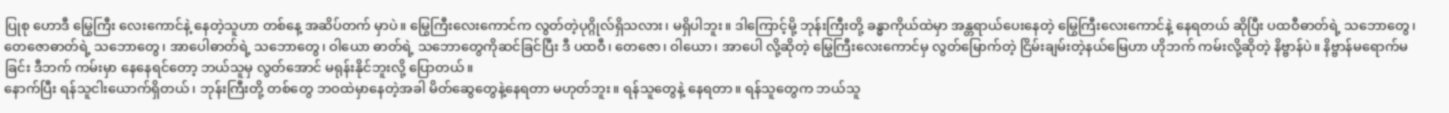ပြုစု ဟောဒီ မြွေကြီး လေးကောင်နဲ့ နေတဲ့သူဟာ တစ်နေ့ အဆိပ်တက် မှာပဲ။ မြွေကြီးလေးကောင်က လွတ်တဲ့ပုဂ္ဂိုလ်ရှိသလား၊ မရှိပါဘူး။ ဒါကြောင့်မို့ ဘုန်းကြီးတို့ ခန္ဓာကိုယ်ထဲမှာ အန္တရာယ်ပေးနေတဲ့ မြွေကြီးလေးကောင်နဲ့ နေရတယ် ဆိုပြီး ပထဝီဓာတ်ရဲ့ သဘောတွေ၊ တေဇောဓာတ်ရဲ့ သဘောတွေ၊ အာပေါဓာတ်ရဲ့ သဘောတွေ၊ ဝါယော ဓာတ်ရဲ့ သဘောတွေကိုဆင်ခြင်ပြီး ဒီ ပထဝီ၊ တေဇော၊ ဝါယော၊ အာပေါ လို့ဆိုတဲ့ မြွေကြီးလေးကောင်မှ လွတ်မြောက်တဲ့ ငြိမ်းချမ်းတဲ့နယ်မြေဟာ ဟိုဘက် ကမ်းလို့ဆိုတဲ့ နိဗ္ဗာန်ပဲ။ နိဗ္ဗာန်မရောက်မခြင်း ဒီဘက် ကမ်းမှာ နေနေရင်တော့ ဘယ်သူမှ လွတ်အောင် မရုန်းနိုင်ဘူးလို့ ပြောတယ်။
နောက်ပြီး ရန်သူငါးယောက်ရှိတယ်၊ ဘုန်းကြီးတို့ တစ်တွေ ဘဝထဲမှာနေတဲ့အခါ မိတ်ဆွေတွေနဲ့နေရတာ မဟုတ်ဘူး။ ရန်သူတွေနဲ့ နေရတာ။ ရန်သူတွေက ဘယ်သူ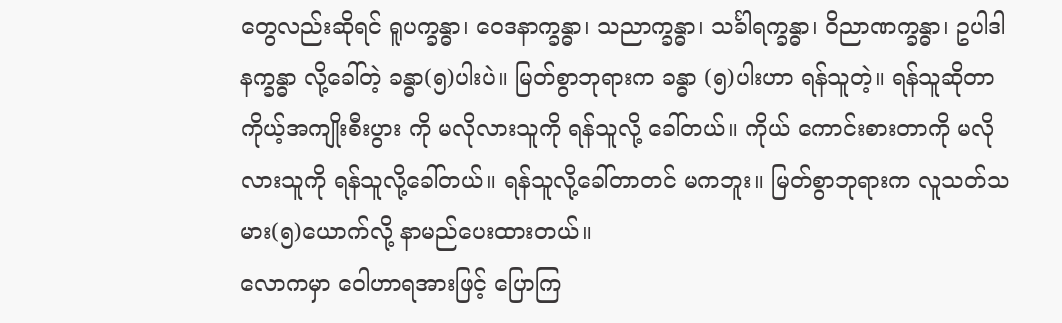တွေလည်းဆိုရင် ရူပက္ခန္ဓာ၊ ဝေဒနာက္ခန္ဓာ၊ သညာက္ခန္ဓာ၊ သင်္ခါရက္ခန္ဓာ၊ ဝိညာဏက္ခန္ဓာ၊ ဥပါဒါနက္ခန္ဓာ လို့ခေါ်တဲ့ ခန္ဓာ(၅)ပါးပဲ။ မြတ်စွာဘုရားက ခန္ဓာ (၅)ပါးဟာ ရန်သူတဲ့။ ရန်သူဆိုတာ ကိုယ့်အကျိုးစီးပွား ကို မလိုလားသူကို ရန်သူလို့ ခေါ်တယ်။ ကိုယ် ကောင်းစားတာကို မလိုလားသူကို ရန်သူလို့ခေါ်တယ်။ ရန်သူလို့ခေါ်တာတင် မကဘူး။ မြတ်စွာဘုရားက လူသတ်သမား(၅)ယောက်လို့ နာမည်ပေးထားတယ်။
လောကမှာ ဝေါဟာရအားဖြင့် ပြောကြ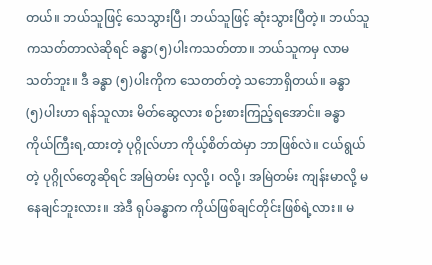တယ်။ ဘယ်သူဖြင့် သေသွားပြီ၊ ဘယ်သူဖြင့် ဆုံးသွားပြီတဲ့။ ဘယ်သူကသတ်တာလဲဆိုရင် ခန္ဓာ(၅)ပါးကသတ်တာ။ ဘယ်သူကမှ လာမသတ်ဘူး။ ဒီ ခန္ဓာ (၅)ပါးကိုက သေတတ်တဲ့ သဘောရှိတယ်။ ခန္ဓာ (၅)ပါးဟာ ရန်သူလား မိတ်ဆွေလား စဉ်းစားကြည့်ရအောင်။ ခန္ဓာကိုယ်ကြီးရ,ထားတဲ့ ပုဂ္ဂိုလ်ဟာ ကိုယ့်စိတ်ထဲမှာ ဘာဖြစ်လဲ။ ငယ်ရွယ်တဲ့ ပုဂ္ဂိုလ်တွေဆိုရင် အမြဲတမ်း လှလို့၊ ဝလို့၊ အမြဲတမ်း ကျန်းမာလို့ မနေချင်ဘူးလား။ အဲဒီ ရုပ်ခန္ဓာက ကိုယ်ဖြစ်ချင်တိုင်းဖြစ်ရဲ့လား။ မ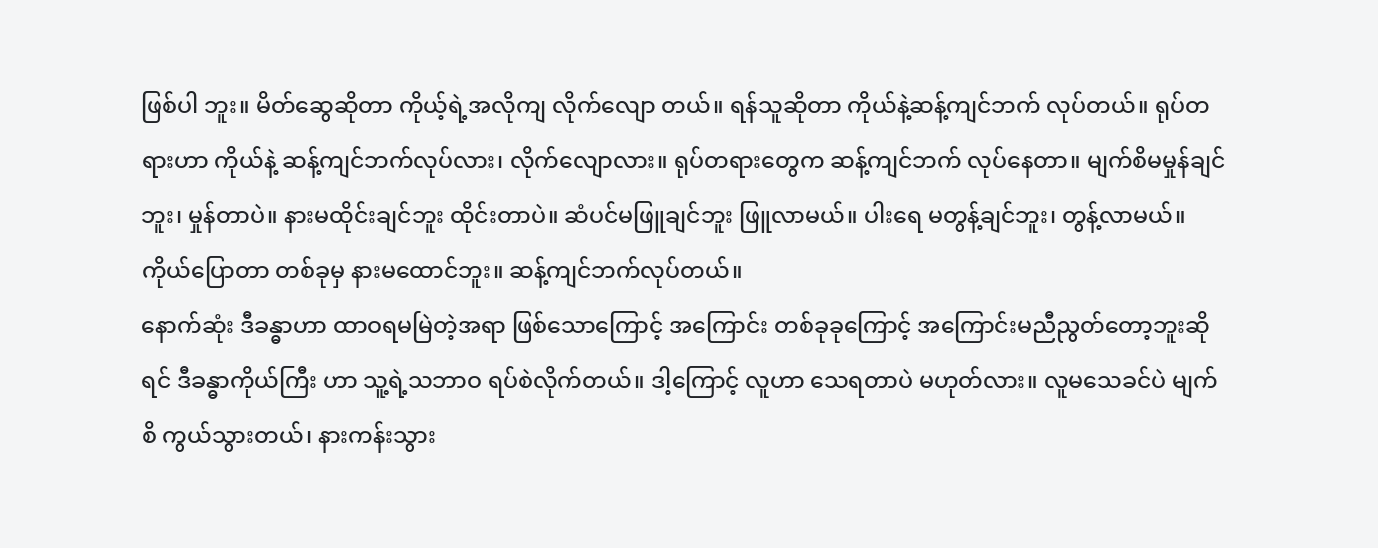ဖြစ်ပါ ဘူး။ မိတ်ဆွေဆိုတာ ကိုယ့်ရဲ့အလိုကျ လိုက်လျော တယ်။ ရန်သူဆိုတာ ကိုယ်နဲ့ဆန့်ကျင်ဘက် လုပ်တယ်။ ရုပ်တရားဟာ ကိုယ်နဲ့ ဆန့်ကျင်ဘက်လုပ်လား၊ လိုက်လျောလား။ ရုပ်တရားတွေက ဆန့်ကျင်ဘက် လုပ်နေတာ။ မျက်စိမမှုန်ချင်ဘူး၊ မှုန်တာပဲ။ နားမထိုင်းချင်ဘူး ထိုင်းတာပဲ။ ဆံပင်မဖြူချင်ဘူး ဖြူလာမယ်။ ပါးရေ မတွန့်ချင်ဘူး၊ တွန့်လာမယ်။ ကိုယ်ပြောတာ တစ်ခုမှ နားမထောင်ဘူး။ ဆန့်ကျင်ဘက်လုပ်တယ်။
နောက်ဆုံး ဒီခန္ဓာဟာ ထာဝရမမြဲတဲ့အရာ ဖြစ်သောကြောင့် အကြောင်း တစ်ခုခုကြောင့် အကြောင်းမညီညွတ်တော့ဘူးဆိုရင် ဒီခန္ဓာကိုယ်ကြီး ဟာ သူ့ရဲ့သဘာဝ ရပ်စဲလိုက်တယ်။ ဒါ့ကြောင့် လူဟာ သေရတာပဲ မဟုတ်လား။ လူမသေခင်ပဲ မျက်စိ ကွယ်သွားတယ်၊ နားကန်းသွား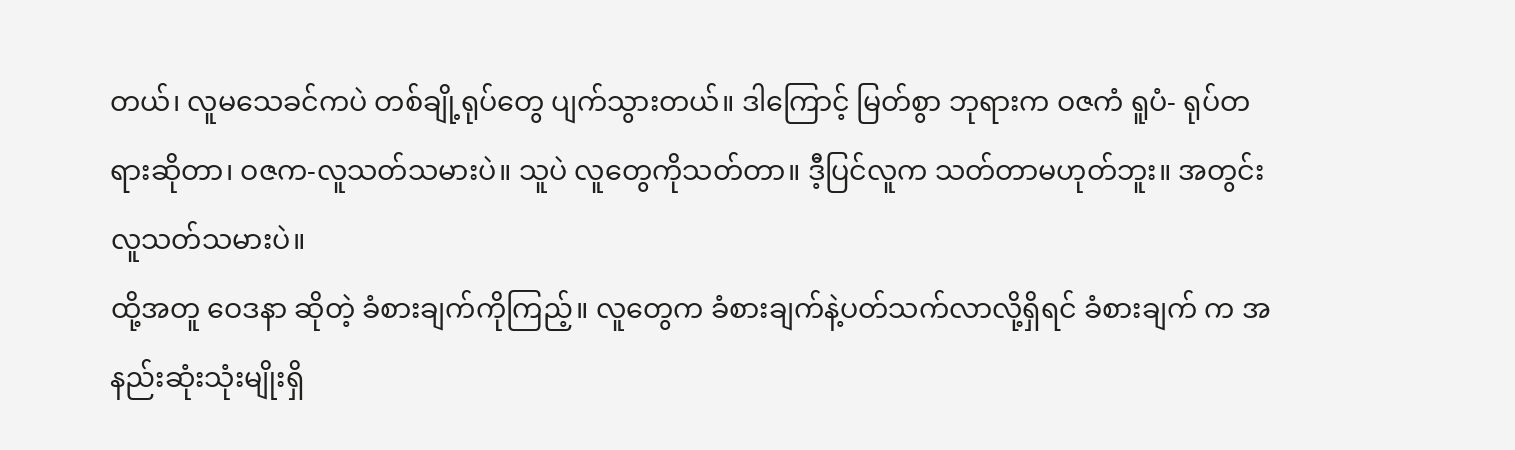တယ်၊ လူမသေခင်ကပဲ တစ်ချို့ရုပ်တွေ ပျက်သွားတယ်။ ဒါကြောင့် မြတ်စွာ ဘုရားက ဝဇကံ ရူပံ- ရုပ်တရားဆိုတာ၊ ဝဇက-လူသတ်သမားပဲ။ သူပဲ လူတွေကိုသတ်တာ။ ဒီ့ပြင်လူက သတ်တာမဟုတ်ဘူး။ အတွင်းလူသတ်သမားပဲ။
ထို့အတူ ဝေဒနာ ဆိုတဲ့ ခံစားချက်ကိုကြည့်။ လူတွေက ခံစားချက်နဲ့ပတ်သက်လာလို့ရှိရင် ခံစားချက် က အနည်းဆုံးသုံးမျိုးရှိ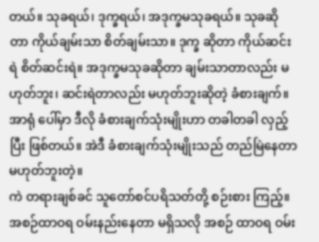တယ်။ သုခရယ်၊ ဒုက္ခရယ်၊ အဒုက္ခမသုခရယ်။ သုခဆိုတာ ကိုယ်ချမ်းသာ စိတ်ချမ်းသာ။ ဒုက္ခ ဆိုတာ ကိုယ်ဆင်းရဲ စိတ်ဆင်းရဲ။ အဒုက္ခမသုခဆိုတာ ချမ်းသာတာလည်း မဟုတ်ဘူး၊ ဆင်းရဲတာလည်း မဟုတ်ဘူးဆိုတဲ့ ခံစားချက်။ အာရုံ ပေါ်မှာ ဒီလို ခံစားချက်သုံးမျိုးဟာ တခါတခါ လှည့်ပြီး ဖြစ်တယ်။ အဲဒီ ခံစားချက်သုံးမျိုးသည် တည်မြဲနေတာ မဟုတ်ဘူးတဲ့။
ကဲ တရားချစ်ခင် သူတော်စင်ပရိသတ်တို့ စဉ်းစား ကြည့်။ အစဉ်ထာဝရ ဝမ်းနည်းနေတာ မရှိသလို အစဉ် ထာဝရ ဝမ်း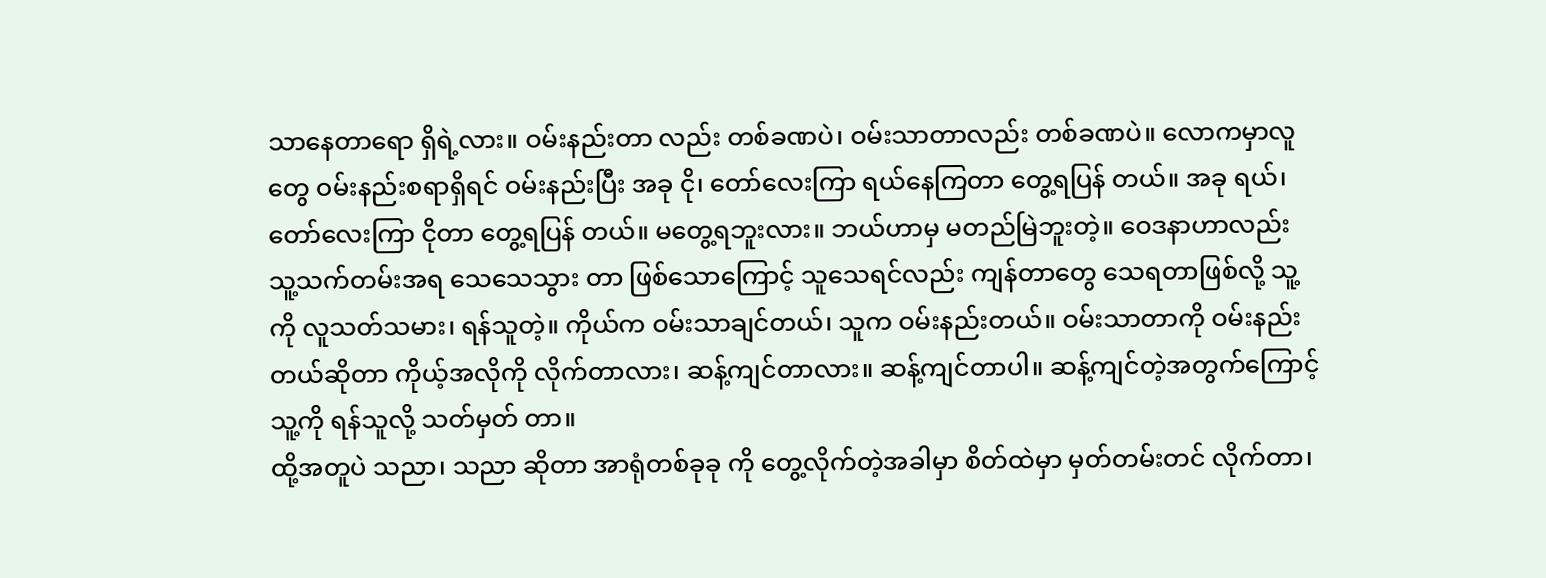သာနေတာရော ရှိရဲ့လား။ ဝမ်းနည်းတာ လည်း တစ်ခဏပဲ၊ ဝမ်းသာတာလည်း တစ်ခဏပဲ။ လောကမှာလူတွေ ဝမ်းနည်းစရာရှိရင် ဝမ်းနည်းပြီး အခု ငို၊ တော်လေးကြာ ရယ်နေကြတာ တွေ့ရပြန် တယ်။ အခု ရယ်၊ တော်လေးကြာ ငိုတာ တွေ့ရပြန် တယ်။ မတွေ့ရဘူးလား။ ဘယ်ဟာမှ မတည်မြဲဘူးတဲ့။ ဝေဒနာဟာလည်း သူ့သက်တမ်းအရ သေသေသွား တာ ဖြစ်သောကြောင့် သူသေရင်လည်း ကျန်တာတွေ သေရတာဖြစ်လို့ သူ့ကို လူသတ်သမား၊ ရန်သူတဲ့။ ကိုယ်က ဝမ်းသာချင်တယ်၊ သူက ဝမ်းနည်းတယ်။ ဝမ်းသာတာကို ဝမ်းနည်းတယ်ဆိုတာ ကိုယ့်အလိုကို လိုက်တာလား၊ ဆန့်ကျင်တာလား။ ဆန့်ကျင်တာပါ။ ဆန့်ကျင်တဲ့အတွက်ကြောင့် သူ့ကို ရန်သူလို့ သတ်မှတ် တာ။
ထို့အတူပဲ သညာ၊ သညာ ဆိုတာ အာရုံတစ်ခုခု ကို တွေ့လိုက်တဲ့အခါမှာ စိတ်ထဲမှာ မှတ်တမ်းတင် လိုက်တာ၊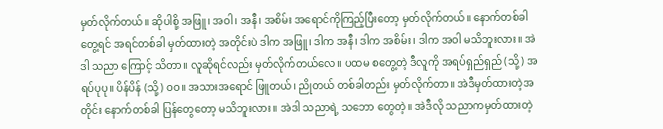မှတ်လိုက်တယ်။ ဆိုပါစို့ အဖြူ၊ အဝါ၊ အနီ၊ အစိမ်း အရောင်ကိုကြည့်ပြီးတော့ မှတ်လိုက်တယ်။ နောက်တစ်ခါတွေ့ရင် အရင်တစ်ခါ မှတ်ထားတဲ့ အတိုင်းပဲ ဒါက အဖြူ၊ ဒါက အနီ၊ ဒါက အစိမ်း၊ ဒါက အဝါ မသိဘူးလား။ အဲဒါ သညာ ကြောင့် သိတာ။ လူဆိုရင်လည်း မှတ်လိုက်တယ်လေ။ ပထမ စတွေ့တဲ့ ဒီလူကို အရပ်ရှည်ရှည် (သို့) အရပ်ပုပု။ ပိန်ပိန် (သို့) ဝဝ။ အသားအရောင် ဖြူတယ်၊ ညိုတယ် တစ်ခါတည်း မှတ်လိုက်တာ။ အဲဒီမှတ်ထားတဲ့အတိုင်း နောက်တစ်ခါ ပြန်တွေတော့ မသိဘူးလား။ အဲဒါ သညာရဲ့ သဘော တွေတဲ့။ အဲဒီလို သညာကမှတ်ထားတဲ့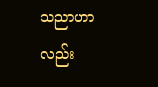သညာဟာ လည်း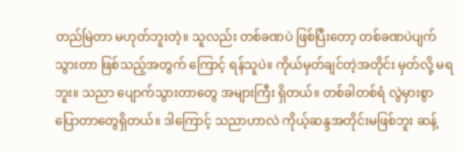တည်မြဲတာ မဟုတ်ဘူးတဲ့။ သူလည်း တစ်ခဏပဲ ဖြစ်ပြီးတော့ တစ်ခဏပဲပျက်သွားတာ ဖြစ်သည့်အတွက် ကြောင့် ရန်သူပဲ။ ကိုယ်မှတ်ချင်တဲ့အတိုင်း မှတ်လို့ မရဘူး။ သညာ ပျောက်သွားတာတွေ အများကြီး ရှိတယ်။ တစ်ခါတစ်ရံ လွဲမှားစွာ ပြောတာတွေရှိတယ်။ ဒါကြောင့် သညာဟာလဲ ကိုယ့်ဆန္ဒအတိုင်းမဖြစ်ဘူး ဆန့်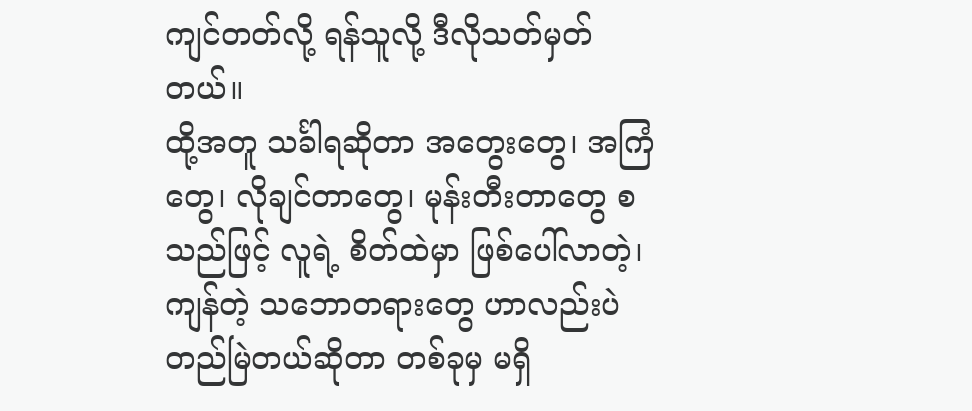ကျင်တတ်လို့ ရန်သူလို့ ဒီလိုသတ်မှတ်တယ်။
ထို့အတူ သင်္ခါရဆိုတာ အတွေးတွေ၊ အကြံတွေ၊ လိုချင်တာတွေ၊ မုန်းတီးတာတွေ စသည်ဖြင့် လူရဲ့ စိတ်ထဲမှာ ဖြစ်ပေါ်လာတဲ့၊ ကျန်တဲ့ သဘောတရားတွေ ဟာလည်းပဲ တည်မြဲတယ်ဆိုတာ တစ်ခုမှ မရှိ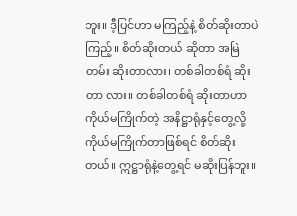ဘူး။ ဒီ့ပြင်ဟာ မကြည့်နဲ့ စိတ်ဆိုးတာပဲကြည့်။ စိတ်ဆိုးတယ် ဆိုတာ အမြဲတမ်း ဆိုးတာလား၊ တစ်ခါတစ်ရံ ဆိုးတာ လား။ တစ်ခါတစ်ရံ ဆိုးတာဟာ ကိုယ်မကြိုက်တဲ့ အနိဋ္ဌာရုံနှင့်တွေ့လို့ ကိုယ်မကြိုက်တာဖြစ်ရင် စိတ်ဆိုး တယ်။ ဣဋ္ဌာရုံနဲ့တွေ့ရင် မဆိုးပြန်ဘူး။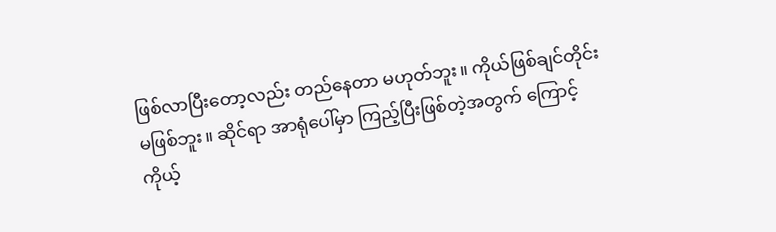ဖြစ်လာပြီးတော့လည်း တည်နေတာ မဟုတ်ဘူး။ ကိုယ်ဖြစ်ချင်တိုင်း မဖြစ်ဘူး။ ဆိုင်ရာ အာရုံပေါ်မှာ ကြည့်ပြီးဖြစ်တဲ့အတွက် ကြောင့် ကိုယ့်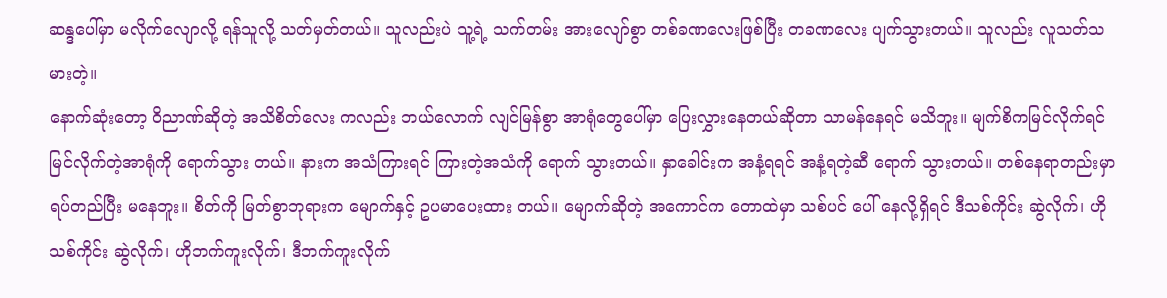ဆန္ဒပေါ်မှာ မလိုက်လျောလို့ ရန်သူလို့ သတ်မှတ်တယ်။ သူလည်းပဲ သူ့ရဲ့ သက်တမ်း အားလျော်စွာ တစ်ခဏလေးဖြစ်ပြီး တခဏလေး ပျက်သွားတယ်။ သူလည်း လူသတ်သမားတဲ့။
နောက်ဆုံးတော့ ဝိညာဏ်ဆိုတဲ့ အသိစိတ်လေး ကလည်း ဘယ်လောက် လျင်မြန်စွာ အာရုံတွေပေါ်မှာ ပြေးလွှားနေတယ်ဆိုတာ သာမန်နေရင် မသိဘူး။ မျက်စိကမြင်လိုက်ရင် မြင်လိုက်တဲ့အာရုံကို ရောက်သွား တယ်။ နားက အသံကြားရင် ကြားတဲ့အသံကို ရောက် သွားတယ်။ နှာခေါင်းက အနံ့ရရင် အနံ့ရတဲ့ဆီ ရောက် သွားတယ်။ တစ်နေရာတည်းမှာ ရပ်တည်ပြီး မနေဘူး။ စိတ်ကို မြတ်စွာဘုရားက မျောက်နှင့် ဥပမာပေးထား တယ်။ မျောက်ဆိုတဲ့ အကောင်က တောထဲမှာ သစ်ပင် ပေါ် နေလို့ရှိရင် ဒီသစ်ကိုင်း ဆွဲလိုက်၊ ဟိုသစ်ကိုင်း ဆွဲလိုက်၊ ဟိုဘက်ကူးလိုက်၊ ဒီဘက်ကူးလိုက်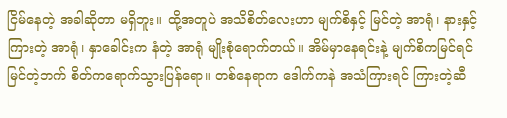ငြိမ်နေတဲ့ အခါဆိုတာ မရှိဘူး။ ထို့အတူပဲ အသိစိတ်လေးဟာ မျက်စိနှင့် မြင်တဲ့ အာရုံ၊ နားနှင့်ကြားတဲ့ အာရုံ၊ နှာခေါင်းက နံတဲ့ အာရုံ မျိုးစုံရောက်တယ်။ အိမ်မှာနေရင်းနဲ့ မျက်စိကမြင်ရင် မြင်တဲ့ဘက် စိတ်ကရောက်သွားပြန်ရော။ တစ်နေရာက ဒေါက်ကနဲ အသံကြားရင် ကြားတဲ့ဆီ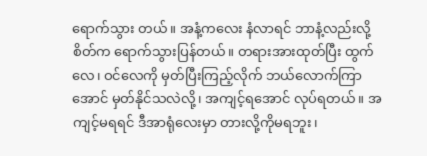ရောက်သွား တယ်။ အနံ့ကလေး နံလာရင် ဘာနံ့လည်းလို့ စိတ်က ရောက်သွားပြန်တယ်။ တရားအားထုတ်ပြီး ထွက်လေ၊ ဝင်လေကို မှတ်ပြီးကြည့်လိုက် ဘယ်လောက်ကြာ အောင် မှတ်နိုင်သလဲလို့၊ အကျင့်ရအောင် လုပ်ရတယ်။ အကျင့်မရရင် ဒီအာရုံလေးမှာ တားလို့ကိုမရဘူး၊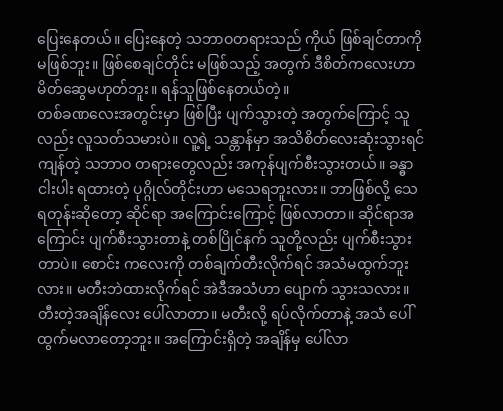ပြေးနေတယ်။ ပြေးနေတဲ့ သဘာဝတရားသည် ကိုယ် ဖြစ်ချင်တာကို မဖြစ်ဘူး။ ဖြစ်စေချင်တိုင်း မဖြစ်သည့် အတွက် ဒီစိတ်ကလေးဟာ မိတ်ဆွေမဟုတ်ဘူး။ ရန်သူဖြစ်နေတယ်တဲ့။
တစ်ခဏလေးအတွင်းမှာ ဖြစ်ပြီး ပျက်သွားတဲ့ အတွက်ကြောင့် သူလည်း လူသတ်သမားပဲ။ လူ့ရဲ့ သန္တာန်မှာ အသိစိတ်လေးဆုံးသွားရင် ကျန်တဲ့ သဘာဝ တရားတွေလည်း အကုန်ပျက်စီးသွားတယ်။ ခန္ဓာငါးပါး ရထားတဲ့ ပုဂ္ဂိုလ်တိုင်းဟာ မသေရဘူးလား။ ဘာဖြစ်လို့ သေရတုန်းဆိုတော့ ဆိုင်ရာ အကြောင်းကြောင့် ဖြစ်လာတာ။ ဆိုင်ရာအကြောင်း ပျက်စီးသွားတာနဲ့ တစ်ပြိုင်နက် သူတို့လည်း ပျက်စီးသွားတာပဲ။ စောင်း ကလေးကို တစ်ချက်တီးလိုက်ရင် အသံမထွက်ဘူး လား။ မတီးဘဲထားလိုက်ရင် အဲဒီအသံဟာ ပျောက် သွားသလား။ တီးတဲ့အချိန်လေး ပေါ်လာတာ။ မတီးလို့ ရပ်လိုက်တာနဲ့ အသံ ပေါ်ထွက်မလာတော့ဘူး။ အကြောင်းရှိတဲ့ အချိန်မှ ပေါ်လာ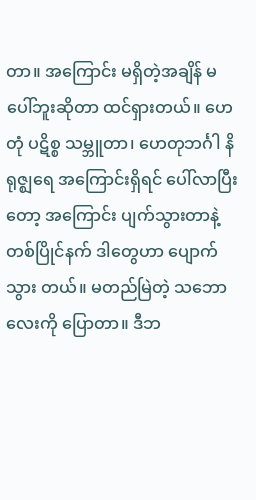တာ။ အကြောင်း မရှိတဲ့အချိန် မပေါ်ဘူးဆိုတာ ထင်ရှားတယ်။ ဟေတုံ ပဋိစ္စ သမ္ဘူတာ၊ ဟေတုဘင်္ဂါ နိရုဇ္ဈရေ အကြောင်းရှိရင် ပေါ်လာပြီးတော့ အကြောင်း ပျက်သွားတာနဲ့ တစ်ပြိုင်နက် ဒါတွေဟာ ပျောက်သွား တယ်။ မတည်မြဲတဲ့ သဘောလေးကို ပြောတာ။ ဒီဘ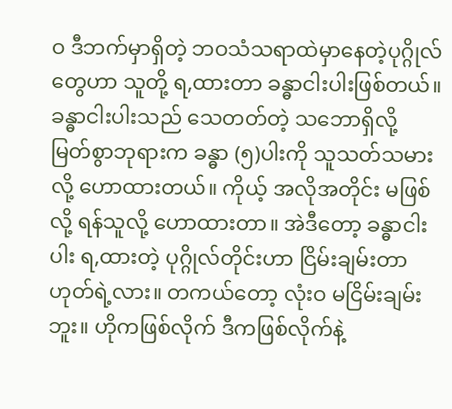ဝ ဒီဘက်မှာရှိတဲ့ ဘဝသံသရာထဲမှာနေတဲ့ပုဂ္ဂိုလ်တွေဟာ သူတို့ ရ,ထားတာ ခန္ဓာငါးပါးဖြစ်တယ်။ ခန္ဓာငါးပါးသည် သေတတ်တဲ့ သဘောရှိလို့ မြတ်စွာဘုရားက ခန္ဓာ (၅)ပါးကို သူသတ်သမားလို့ ဟောထားတယ်။ ကိုယ့် အလိုအတိုင်း မဖြစ်လို့ ရန်သူလို့ ဟောထားတာ။ အဲဒီတော့ ခန္ဓာငါးပါး ရ,ထားတဲ့ ပုဂ္ဂိုလ်တိုင်းဟာ ငြိမ်းချမ်းတာ ဟုတ်ရဲ့လား။ တကယ်တော့ လုံးဝ မငြိမ်းချမ်းဘူး။ ဟိုကဖြစ်လိုက် ဒီကဖြစ်လိုက်နဲ့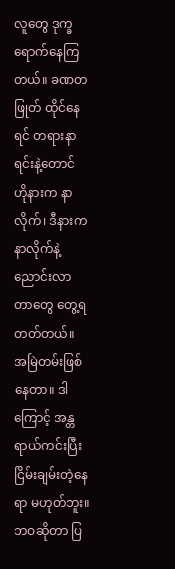လူတွေ ဒုက္ခရောက်နေကြတယ်။ ခဏတဖြုတ် ထိုင်နေရင် တရားနာရင်းနဲ့တောင် ဟိုနားက နာလိုက်၊ ဒီနားက နာလိုက်နဲ့ ညောင်းလာတာတွေ တွေ့ရတတ်တယ်။ အမြဲတမ်းဖြစ်နေတာ။ ဒါကြောင့် အန္တရာယ်ကင်းပြီး ငြိမ်းချမ်းတဲ့နေရာ မဟုတ်ဘူး။ ဘဝဆိုတာ ပြ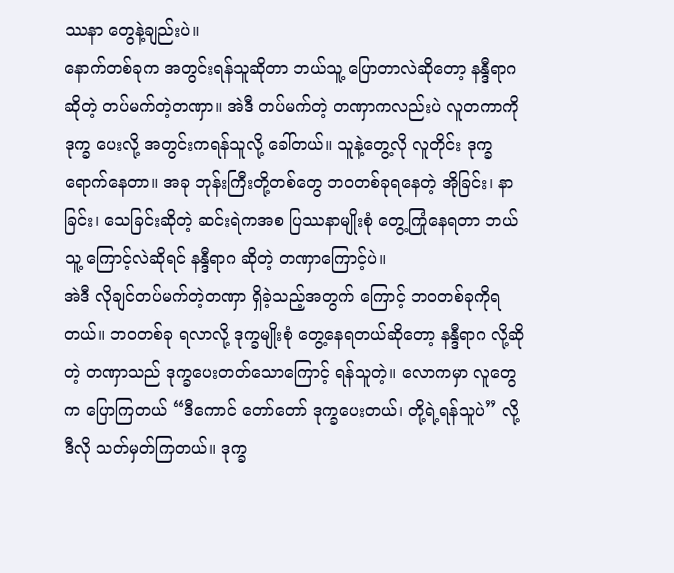ဿနာ တွေနဲ့ချည်းပဲ။
နောက်တစ်ခုက အတွင်းရန်သူဆိုတာ ဘယ်သူ့ ပြောတာလဲဆိုတော့ နန္ဒီရာဂ ဆိုတဲ့ တပ်မက်တဲ့တဏှာ။ အဲဒီ တပ်မက်တဲ့ တဏှာကလည်းပဲ လူတကာကို ဒုက္ခ ပေးလို့ အတွင်းကရန်သူလို့ ခေါ်တယ်။ သူနဲ့တွေ့လို လူတိုင်း ဒုက္ခရောက်နေတာ။ အခု ဘုန်းကြီးတို့တစ်တွေ ဘဝတစ်ခုရနေတဲ့ အိုခြင်း၊ နာခြင်း၊ သေခြင်းဆိုတဲ့ ဆင်းရဲကအစ ပြဿနာမျိုးစုံ တွေ့ကြုံနေရတာ ဘယ်သူ့ ကြောင့်လဲဆိုရင် နန္ဒီရာဂ ဆိုတဲ့ တဏှာကြောင့်ပဲ။
အဲဒီ လိုချင်တပ်မက်တဲ့တဏှာ ရှိခဲ့သည့်အတွက် ကြောင့် ဘဝတစ်ခုကိုရတယ်။ ဘဝတစ်ခု ရလာလို့ ဒုက္ခမျိုးစုံ တွေ့နေရတယ်ဆိုတော့ နန္ဒီရာဂ လို့ဆိုတဲ့ တဏှာသည် ဒုက္ခပေးတတ်သောကြောင့် ရန်သူတဲ့။ လောကမှာ လူတွေက ပြောကြတယ် “ဒီကောင် တော်တော် ဒုက္ခပေးတယ်၊ တို့ရဲ့ရန်သူပဲ” လို့ ဒီလို သတ်မှတ်ကြတယ်။ ဒုက္ခ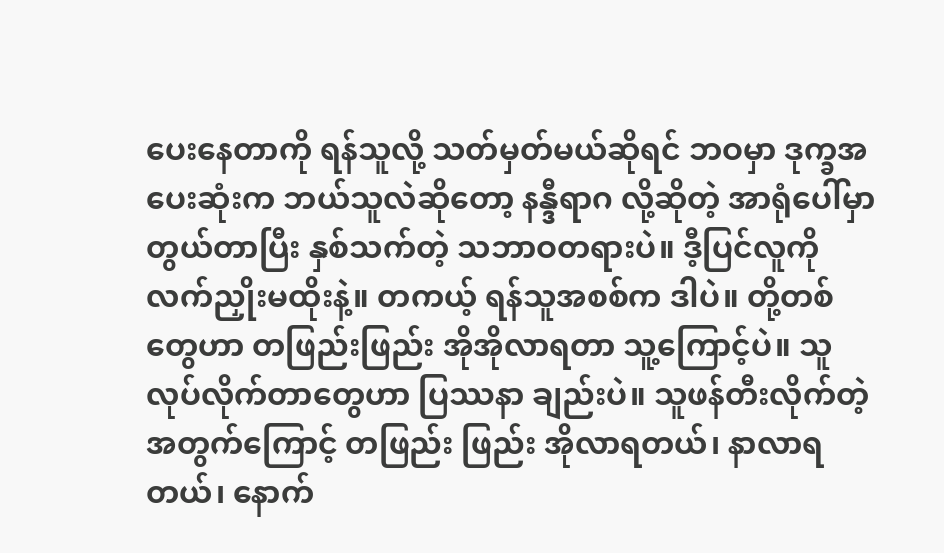ပေးနေတာကို ရန်သူလို့ သတ်မှတ်မယ်ဆိုရင် ဘဝမှာ ဒုက္ခအပေးဆုံးက ဘယ်သူလဲဆိုတော့ နန္ဒီရာဂ လို့ဆိုတဲ့ အာရုံပေါ်မှာ တွယ်တာပြီး နှစ်သက်တဲ့ သဘာဝတရားပဲ။ ဒီ့ပြင်လူကို လက်ညှိုးမထိုးနဲ့။ တကယ့် ရန်သူအစစ်က ဒါပဲ။ တို့တစ်တွေဟာ တဖြည်းဖြည်း အိုအိုလာရတာ သူ့ကြောင့်ပဲ။ သူလုပ်လိုက်တာတွေဟာ ပြဿနာ ချည်းပဲ။ သူဖန်တီးလိုက်တဲ့အတွက်ကြောင့် တဖြည်း ဖြည်း အိုလာရတယ်၊ နာလာရတယ်၊ နောက်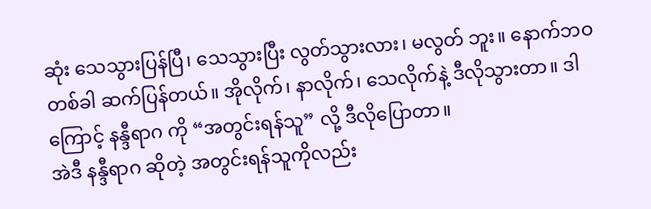ဆုံး သေသွားပြန်ပြီ၊ သေသွားပြီး လွတ်သွားလား၊ မလွတ် ဘူး။ နောက်ဘဝတစ်ခါ ဆက်ပြန်တယ်။ အိုလိုက်၊ နာလိုက်၊ သေလိုက်နဲ့ ဒီလိုသွားတာ။ ဒါကြောင့် နန္ဒီရာဂ ကို “အတွင်းရန်သူ” လို့ ဒီလိုပြောတာ။
အဲဒီ နန္ဒီရာဂ ဆိုတဲ့ အတွင်းရန်သူကိုလည်း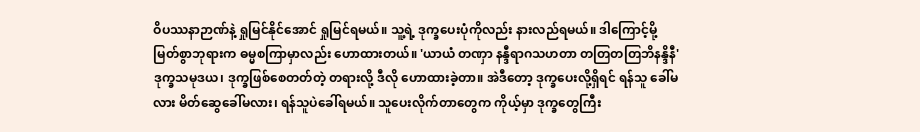ဝိပဿနာဉာဏ်နဲ့ ရှုမြင်နိုင်အောင် ရှုမြင်ရမယ်။ သူ့ရဲ့ ဒုက္ခပေးပုံကိုလည်း နားလည်ရမယ်။ ဒါကြောင့်မို့ မြတ်စွာဘုရားက ဓမ္မစကြာမှာလည်း ဟောထားတယ်။ 'ယာယံ တဏှာ နန္ဒီရာဂသဟတာ တတြတတြဘိနန္ဒိနီ' ဒုက္ခသမုဒယ၊ ဒုက္ခဖြစ်စေတတ်တဲ့ တရားလို့ ဒီလို ဟောထားခဲ့တာ။ အဲဒီတော့ ဒုက္ခပေးလို့ရှိရင် ရန်သူ ခေါ်မလား မိတ်ဆွေခေါ်မလား၊ ရန်သူပဲခေါ်ရမယ်။ သူပေးလိုက်တာတွေက ကိုယ့်မှာ ဒုက္ခတွေကြီး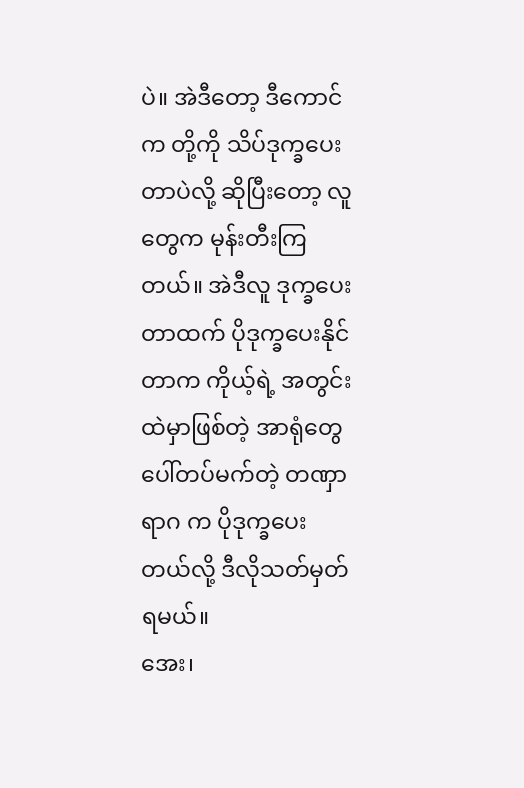ပဲ။ အဲဒီတော့ ဒီကောင်က တို့ကို သိပ်ဒုက္ခပေးတာပဲလို့ ဆိုပြီးတော့ လူတွေက မုန်းတီးကြတယ်။ အဲဒီလူ ဒုက္ခပေးတာထက် ပိုဒုက္ခပေးနိုင်တာက ကိုယ့်ရဲ့ အတွင်းထဲမှာဖြစ်တဲ့ အာရုံတွေပေါ်တပ်မက်တဲ့ တဏှာ ရာဂ က ပိုဒုက္ခပေးတယ်လို့ ဒီလိုသတ်မှတ်ရမယ်။
အေး၊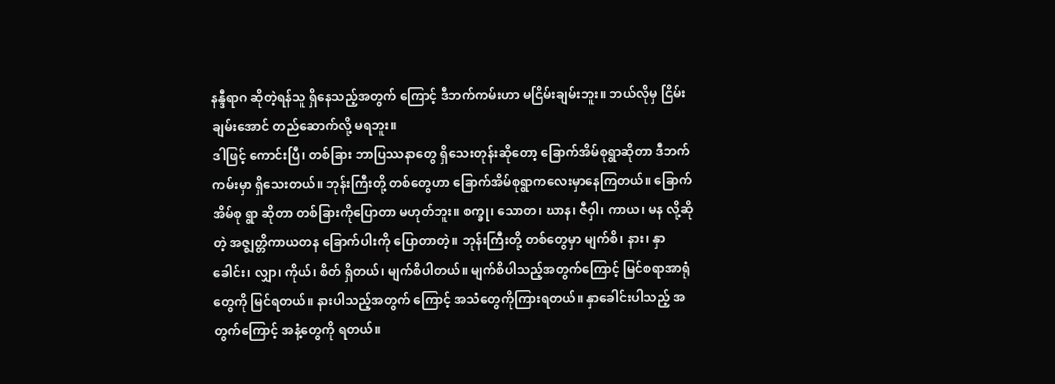နန္ဒီရာဂ ဆိုတဲ့ရန်သူ ရှိနေသည့်အတွက် ကြောင့် ဒီဘက်ကမ်းဟာ မငြိမ်းချမ်းဘူး။ ဘယ်လိုမှ ငြိမ်းချမ်းအောင် တည်ဆောက်လို့ မရဘူး။
ဒါဖြင့် ကောင်းပြီ၊ တစ်ခြား ဘာပြဿနာတွေ ရှိသေးတုန်းဆိုတော့ ခြောက်အိမ်စုရွာဆိုတာ ဒီဘက် ကမ်းမှာ ရှိသေးတယ်။ ဘုန်းကြီးတို့ တစ်တွေဟာ ခြောက်အိမ်စုရွာကလေးမှာနေကြတယ်။ ခြောက်အိမ်စု ရွာ ဆိုတာ တစ်ခြားကိုပြောတာ မဟုတ်ဘူး။ စက္ခု၊ သောတ၊ ဃာန၊ ဇီဝှါ၊ ကာယ၊ မန လို့ဆိုတဲ့ အဇ္ဈတ္တိကာယတန ခြောက်ပါးကို ပြောတာတဲ့။ ဘုန်းကြီးတို့ တစ်တွေမှာ မျက်စိ၊ နား၊ နှာခေါင်း၊ လျှာ၊ ကိုယ်၊ စိတ် ရှိတယ်၊ မျက်စိပါတယ်။ မျက်စိပါသည့်အတွက်ကြောင့် မြင်စရာအာရုံတွေကို မြင်ရတယ်။ နားပါသည့်အတွက် ကြောင့် အသံတွေကိုကြားရတယ်။ နှာခေါင်းပါသည့် အတွက်ကြောင့် အနံ့တွေကို ရတယ်။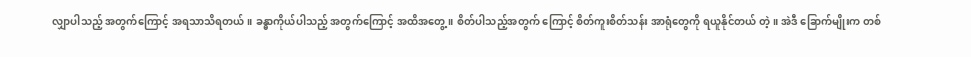လျှာပါသည့် အတွက်ကြောင့် အရသာသိရတယ်။ ခန္ဓာကိုယ်ပါသည့် အတွက်ကြောင့် အထိအတွေ့။ စိတ်ပါသည့်အတွက် ကြောင့် စိတ်ကူးစိတ်သန်း အာရုံတွေကို ရယူနိုင်တယ် တဲ့။ အဲဒီ ခြောက်မျိုးက တစ်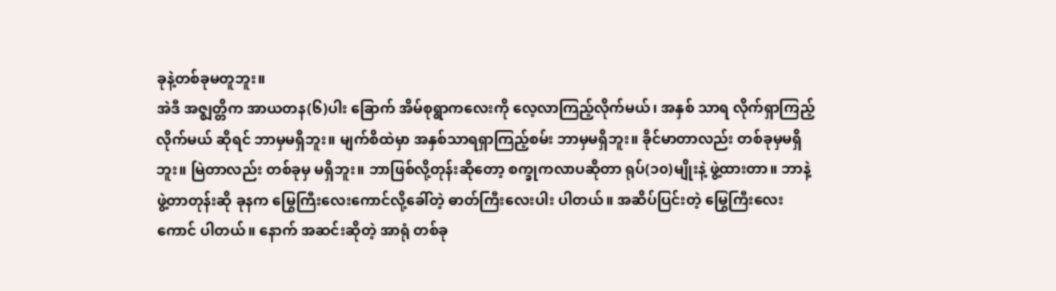ခုနဲ့တစ်ခုမတူဘူး။
အဲဒီ အဇ္ဈတ္တိက အာယတန(၆)ပါး ခြောက် အိမ်စုရွာကလေးကို လေ့လာကြည့်လိုက်မယ်၊ အနှစ် သာရ လိုက်ရှာကြည့်လိုက်မယ် ဆိုရင် ဘာမှမရှိဘူး။ မျက်စိထဲမှာ အနှစ်သာရရှာကြည့်စမ်း ဘာမှမရှိဘူး။ ခိုင်မာတာလည်း တစ်ခုမှမရှိဘူး။ မြဲတာလည်း တစ်ခုမှ မရှိဘူး။ ဘာဖြစ်လို့တုန်းဆိုတော့ စက္ခုကလာပဆိုတာ ရုပ်(၁၀)မျိုးနဲ့ ဖွဲ့ထားတာ။ ဘာနဲ့ဖွဲ့တာတုန်းဆို ခုနက မြွေကြီးလေးကောင်လို့ခေါ်တဲ့ ဓာတ်ကြီးလေးပါး ပါတယ်။ အဆိပ်ပြင်းတဲ့ မြွေကြီးလေးကောင် ပါတယ်။ နောက် အဆင်းဆိုတဲ့ အာရုံ တစ်ခု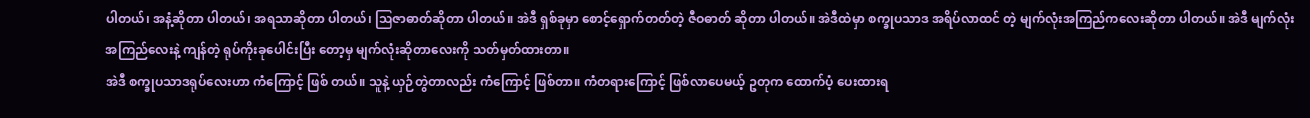ပါတယ်၊ အနံ့ဆိုတာ ပါတယ်၊ အရသာဆိုတာ ပါတယ်၊ ဩဇာဓာတ်ဆိုတာ ပါတယ်။ အဲဒီ ရှစ်ခုမှာ စောင့်ရှောက်တတ်တဲ့ ဇီဝဓာတ် ဆိုတာ ပါတယ်။ အဲဒီထဲမှာ စက္ခုပသာဒ အရိပ်လာထင် တဲ့ မျက်လုံးအကြည်ကလေးဆိုတာ ပါတယ်။ အဲဒီ မျက်လုံးအကြည်လေးနဲ့ ကျန်တဲ့ ရုပ်ကိုးခုပေါင်းပြီး တော့မှ မျက်လုံးဆိုတာလေးကို သတ်မှတ်ထားတာ။
အဲဒီ စက္ခုပသာဒရုပ်လေးဟာ ကံကြောင့် ဖြစ် တယ်။ သူနဲ့ ယှဉ်တွဲတာလည်း ကံကြောင့် ဖြစ်တာ။ ကံတရားကြောင့် ဖြစ်လာပေမယ့် ဥတုက ထောက်ပံ့ ပေးထားရ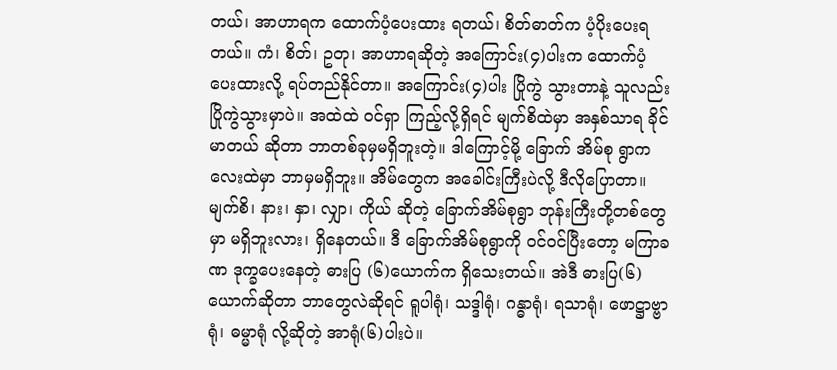တယ်၊ အာဟာရက ထောက်ပံ့ပေးထား ရတယ်၊ စိတ်ဓာတ်က ပံ့ပိုးပေးရတယ်။ ကံ၊ စိတ်၊ ဥတု၊ အာဟာရဆိုတဲ့ အကြောင်း(၄)ပါးက ထောက်ပံ့ ပေးထားလို့ ရပ်တည်နိုင်တာ။ အကြောင်း(၄)ပါး ပြိုကွဲ သွားတာနဲ့ သူလည်းပြိုကွဲသွားမှာပဲ။ အထဲထဲ ဝင်ရှာ ကြည့်လို့ရှိရင် မျက်စိထဲမှာ အနှစ်သာရ ခိုင်မာတယ် ဆိုတာ ဘာတစ်ခုမှမရှိဘူးတဲ့။ ဒါကြောင့်မို့ ခြောက် အိမ်စု ရွာကလေးထဲမှာ ဘာမှမရှိဘူး။ အိမ်တွေက အခေါင်းကြီးပဲလို့ ဒီလိုပြောတာ။ မျက်စိ၊ နား၊ နှာ၊ လျှာ၊ ကိုယ် ဆိုတဲ့ ခြောက်အိမ်စုရွာ ဘုန်းကြီးတို့တစ်တွေမှာ မရှိဘူးလား၊ ရှိနေတယ်။ ဒီ ခြောက်အိမ်စုရွာကို ဝင်ဝင်ပြီးတော့ မကြာခဏ ဒုက္ခပေးနေတဲ့ ဓားပြ (၆)ယောက်က ရှိသေးတယ်။ အဲဒီ ဓားပြ(၆)ယောက်ဆိုတာ ဘာတွေလဲဆိုရင် ရူပါရုံ၊ သဒ္ဒါရုံ၊ ဂန္ဓာရုံ၊ ရသာရုံ၊ ဖောဋ္ဌာဗ္ဗာရုံ၊ ဓမ္မာရုံ လို့ဆိုတဲ့ အာရုံ(၆)ပါးပဲ။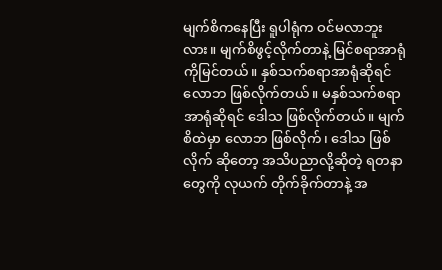မျက်စိကနေပြီး ရူပါရုံက ဝင်မလာဘူး လား။ မျက်စိဖွင့်လိုက်တာနဲ့ မြင်စရာအာရုံကိုမြင်တယ်။ နှစ်သက်စရာအာရုံဆိုရင် လောဘ ဖြစ်လိုက်တယ်။ မနှစ်သက်စရာ အာရုံဆိုရင် ဒေါသ ဖြစ်လိုက်တယ်။ မျက်စိထဲမှာ လောဘ ဖြစ်လိုက်၊ ဒေါသ ဖြစ်လိုက် ဆိုတော့ အသိပညာလို့ဆိုတဲ့ ရတနာတွေကို လုယက် တိုက်ခိုက်တာနဲ့ အ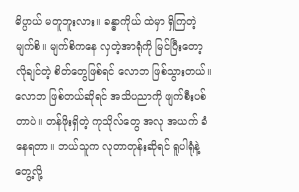ဓိပ္ပာယ် မတူဘူးလား။ ခန္ဓာကိုယ် ထဲမှာ ရှိကြတဲ့ မျက်စိ။ မျက်စိကနေ လှတဲ့အာရုံကို မြင်ပြီးတော့ လိုချင်တဲ့ စိတ်တွေဖြစ်ရင် လောဘ ဖြစ်သွားတယ်။ လောဘ ဖြစ်တယ်ဆိုရင် အသိပညာကို ဖျက်စီးပစ်တာပဲ။ တန်ဖိုးရှိတဲ့ ကုသိုလ်တွေ အလု အယက် ခံနေရတာ။ ဘယ်သူက လုတာတုန်းဆိုရင် ရူပါရုံနဲ့တွေ့လို့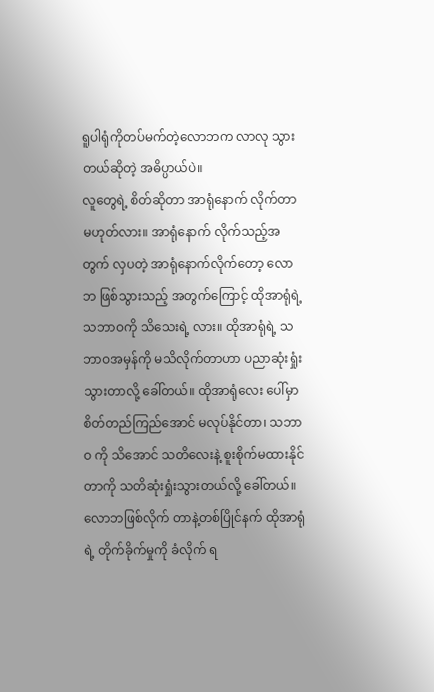ရူပါရုံကိုတပ်မက်တဲ့လောဘက လာလု သွားတယ်ဆိုတဲ့ အဓိပ္ပာယ်ပဲ။
လူတွေရဲ့ စိတ်ဆိုတာ အာရုံနောက် လိုက်တာ မဟုတ်လား။ အာရုံနောက် လိုက်သည့်အတွက် လှပတဲ့ အာရုံနောက်လိုက်တော့ လောဘ ဖြစ်သွားသည့် အတွက်ကြောင့် ထိုအာရုံရဲ့ သဘာဝကို သိသေးရဲ့ လား။ ထိုအာရုံရဲ့ သဘာဝအမှန်ကို မသိလိုက်တာဟာ ပညာဆုံးရှုံးသွားတာလို့ ခေါ်တယ်။ ထိုအာရုံလေး ပေါ်မှာ စိတ်တည်ကြည်အောင် မလုပ်နိုင်တာ၊ သဘာဝ ကို သိအောင် သတိလေးနဲ့ စူးစိုက်မထားနိုင်တာကို သတိဆုံးရှုံးသွားတယ်လို့ ခေါ်တယ်။ လောဘဖြစ်လိုက် တာနဲ့တစ်ပြိုင်နက် ထိုအာရုံရဲ့ တိုက်ခိုက်မှုကို ခံလိုက် ရ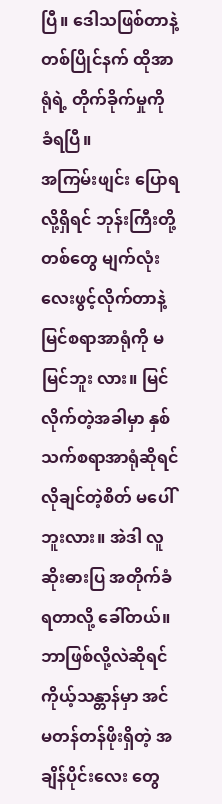ပြီ။ ဒေါသဖြစ်တာနဲ့ တစ်ပြိုင်နက် ထိုအာရုံရဲ့ တိုက်ခိုက်မှုကို ခံရပြီ။
အကြမ်းဖျင်း ပြောရလို့ရှိရင် ဘုန်းကြီးတို့တစ်တွေ မျက်လုံးလေးဖွင့်လိုက်တာနဲ့ မြင်စရာအာရုံကို မမြင်ဘူး လား။ မြင်လိုက်တဲ့အခါမှာ နှစ်သက်စရာအာရုံဆိုရင် လိုချင်တဲ့စိတ် မပေါ်ဘူးလား။ အဲဒါ လူဆိုးဓားပြ အတိုက်ခံရတာလို့ ခေါ်တယ်။ ဘာဖြစ်လို့လဲဆိုရင် ကိုယ့်သန္တာန်မှာ အင်မတန်တန်ဖိုးရှိတဲ့ အချိန်ပိုင်းလေး တွေ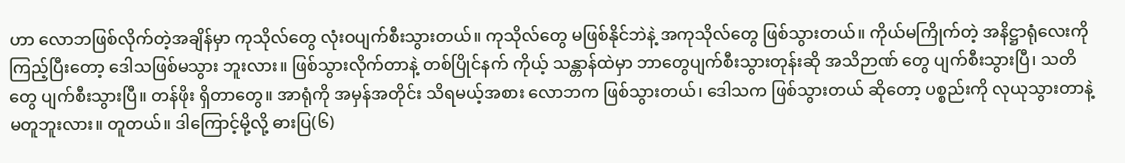ဟာ လောဘဖြစ်လိုက်တဲ့အချိန်မှာ ကုသိုလ်တွေ လုံးဝပျက်စီးသွားတယ်။ ကုသိုလ်တွေ မဖြစ်နိုင်ဘဲနဲ့ အကုသိုလ်တွေ ဖြစ်သွားတယ်။ ကိုယ်မကြိုက်တဲ့ အနိဋ္ဌာရုံလေးကို ကြည့်ပြီးတော့ ဒေါသဖြစ်မသွား ဘူးလား။ ဖြစ်သွားလိုက်တာနဲ့ တစ်ပြိုင်နက် ကိုယ့် သန္တာန်ထဲမှာ ဘာတွေပျက်စီးသွားတုန်းဆို အသိဉာဏ် တွေ ပျက်စီးသွားပြီ၊ သတိတွေ ပျက်စီးသွားပြီ။ တန်ဖိုး ရှိတာတွေ။ အာရုံကို အမှန်အတိုင်း သိရမယ့်အစား လောဘက ဖြစ်သွားတယ်၊ ဒေါသက ဖြစ်သွားတယ် ဆိုတော့ ပစ္စည်းကို လုယုသွားတာနဲ့ မတူဘူးလား။ တူတယ်။ ဒါကြောင့်မို့လို့ ဓားပြ(၆)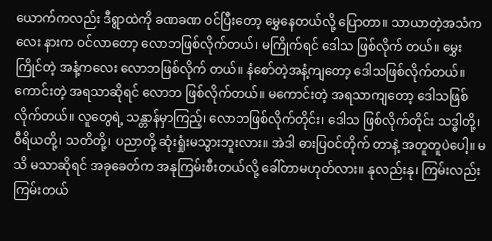ယောက်ကလည်း ဒီရွာထဲကို ခဏခဏ ဝင်ပြီးတော့ မွှေနေတယ်လို့ ပြောတာ။ သာယာတဲ့အသံကလေး နားက ဝင်လာတော့ လောဘဖြစ်လိုက်တယ်၊ မကြိုက်ရင် ဒေါသ ဖြစ်လိုက် တယ်။ မွှေးကြိုင်တဲ့ အနံ့ကလေး လောဘဖြစ်လိုက် တယ်။ နံစော်တဲ့အနံ့ကျတော့ ဒေါသဖြစ်လိုက်တယ်။ ကောင်းတဲ့ အရသာဆိုရင် လောဘ ဖြစ်လိုက်တယ်။ မကောင်းတဲ့ အရသာကျတော့ ဒေါသဖြစ်လိုက်တယ်။ လူတွေရဲ့ သန္တာန်မှာကြည့်၊ လောဘဖြစ်လိုက်တိုင်း၊ ဒေါသ ဖြစ်လိုက်တိုင်း သဒ္ဓါတို့၊ ဝီရိယတို့၊ သတိတို့၊ ပညာတို့ ဆုံးရှုံးမသွားဘူးလား။ အဲဒါ ဓားပြဝင်တိုက် တာနဲ့ အတူတူပဲပေါ့။ မသိ မသာဆိုရင် အခုခေတ်က အနုကြမ်းစီးတယ်လို့ ခေါ်တာမဟုတ်လား။ နုလည်းနု၊ ကြမ်းလည်း ကြမ်းတယ်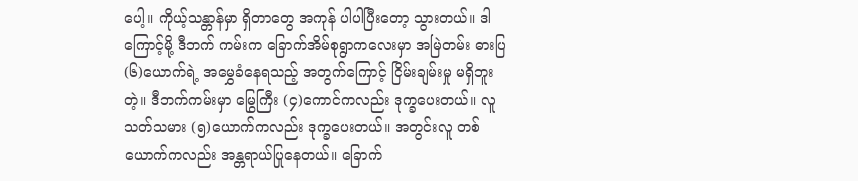ပေါ့။ ကိုယ့်သန္တာန်မှာ ရှိတာတွေ အကုန် ပါပါပြီးတော့ သွားတယ်။ ဒါကြောင့်မို့ ဒီဘက် ကမ်းက ခြောက်အိမ်စုရွာကလေးမှာ အမြဲတမ်း ဓားပြ (၆)ယောက်ရဲ့ အမွှေခံနေရသည့် အတွက်ကြောင့် ငြိမ်းချမ်းမှု မရှိဘူးတဲ့။ ဒီဘက်ကမ်းမှာ မြွေကြီး (၄)ကောင်ကလည်း ဒုက္ခပေးတယ်။ လူသတ်သမား (၅)ယောက်ကလည်း ဒုက္ခပေးတယ်။ အတွင်းလူ တစ်ယောက်ကလည်း အန္တရာယ်ပြုနေတယ်။ ခြောက်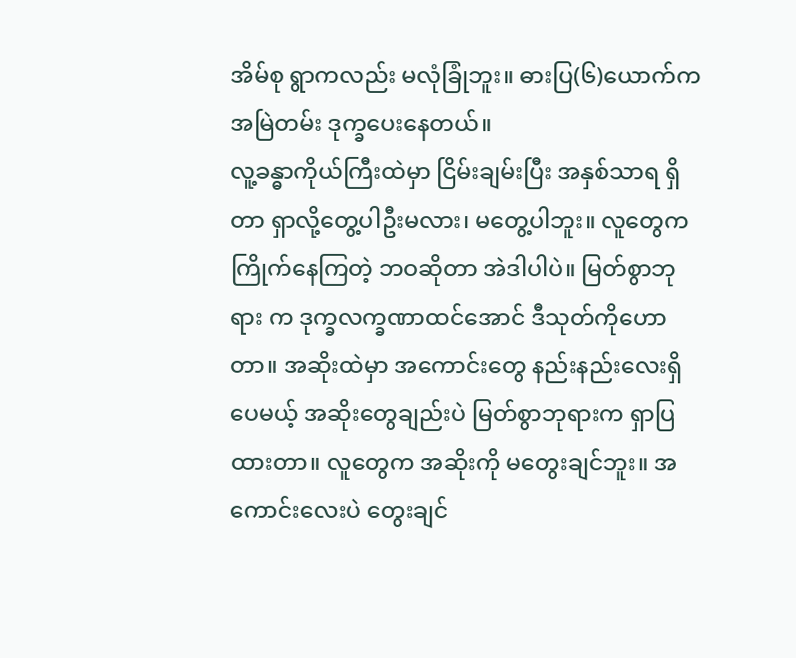အိမ်စု ရွာကလည်း မလုံခြုံဘူး။ ဓားပြ(၆)ယောက်က အမြဲတမ်း ဒုက္ခပေးနေတယ်။
လူ့ခန္ဓာကိုယ်ကြီးထဲမှာ ငြိမ်းချမ်းပြီး အနှစ်သာရ ရှိတာ ရှာလို့တွေ့ပါဦးမလား၊ မတွေ့ပါဘူး။ လူတွေက ကြိုက်နေကြတဲ့ ဘဝဆိုတာ အဲဒါပါပဲ။ မြတ်စွာဘုရား က ဒုက္ခလက္ခဏာထင်အောင် ဒီသုတ်ကိုဟောတာ။ အဆိုးထဲမှာ အကောင်းတွေ နည်းနည်းလေးရှိပေမယ့် အဆိုးတွေချည်းပဲ မြတ်စွာဘုရားက ရှာပြထားတာ။ လူတွေက အဆိုးကို မတွေးချင်ဘူး။ အကောင်းလေးပဲ တွေးချင်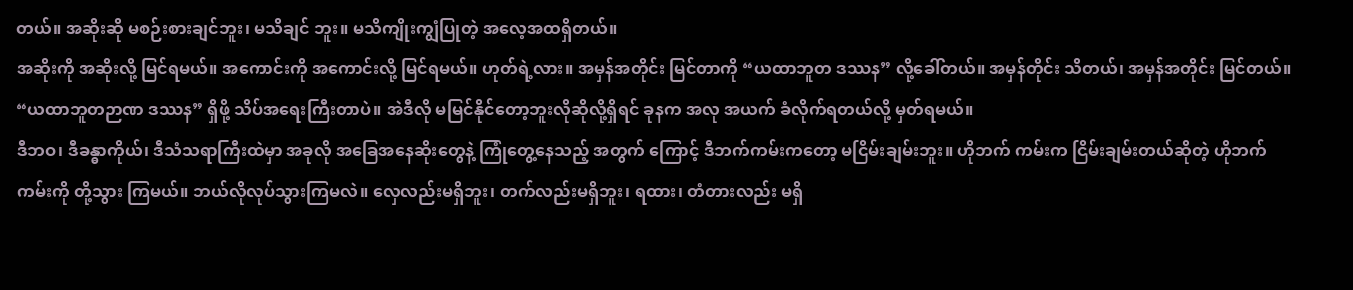တယ်။ အဆိုးဆို မစဉ်းစားချင်ဘူး၊ မသိချင် ဘူး။ မသိကျိုးကျွံပြုတဲ့ အလေ့အထရှိတယ်။
အဆိုးကို အဆိုးလို့ မြင်ရမယ်။ အကောင်းကို အကောင်းလို့ မြင်ရမယ်။ ဟုတ်ရဲ့လား။ အမှန်အတိုင်း မြင်တာကို “ယထာဘူတ ဒဿန” လို့ခေါ်တယ်။ အမှန်တိုင်း သိတယ်၊ အမှန်အတိုင်း မြင်တယ်။ “ယထာဘူတဉာဏ ဒဿန” ရှိဖို့ သိပ်အရေးကြီးတာပဲ။ အဲဒီလို မမြင်နိုင်တော့ဘူးလိုဆိုလို့ရှိရင် ခုနက အလု အယက် ခံလိုက်ရတယ်လို့ မှတ်ရမယ်။
ဒီဘဝ၊ ဒီခန္ဓာကိုယ်၊ ဒီသံသရာကြီးထဲမှာ အခုလို အခြေအနေဆိုးတွေနဲ့ ကြုံတွေ့နေသည့် အတွက် ကြောင့် ဒီဘက်ကမ်းကတော့ မငြိမ်းချမ်းဘူး။ ဟိုဘက် ကမ်းက ငြိမ်းချမ်းတယ်ဆိုတဲ့ ဟိုဘက်ကမ်းကို တို့သွား ကြမယ်။ ဘယ်လိုလုပ်သွားကြမလဲ။ လှေလည်းမရှိဘူး၊ တက်လည်းမရှိဘူး၊ ရထား၊ တံတားလည်း မရှိ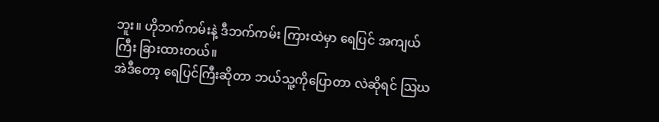ဘူး။ ဟိုဘက်ကမ်းနဲ့ ဒီဘက်ကမ်း ကြားထဲမှာ ရေပြင် အကျယ်ကြီး ခြားထားတယ်။
အဲဒီတော့ ရေပြင်ကြီးဆိုတာ ဘယ်သူ့ကိုပြောတာ လဲဆိုရင် ဩဃ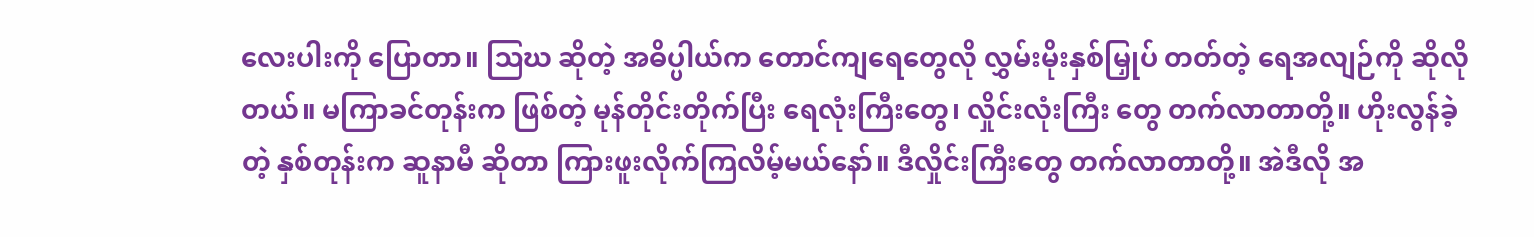လေးပါးကို ပြောတာ။ ဩဃ ဆိုတဲ့ အဓိပ္ပါယ်က တောင်ကျရေတွေလို လွှမ်းမိုးနှစ်မြှုပ် တတ်တဲ့ ရေအလျဉ်ကို ဆိုလိုတယ်။ မကြာခင်တုန်းက ဖြစ်တဲ့ မုန်တိုင်းတိုက်ပြီး ရေလုံးကြီးတွေ၊ လှိုင်းလုံးကြီး တွေ တက်လာတာတို့။ ဟိုးလွန်ခဲ့တဲ့ နှစ်တုန်းက ဆူနာမီ ဆိုတာ ကြားဖူးလိုက်ကြလိမ့်မယ်နော်။ ဒီလှိုင်းကြီးတွေ တက်လာတာတို့။ အဲဒီလို အ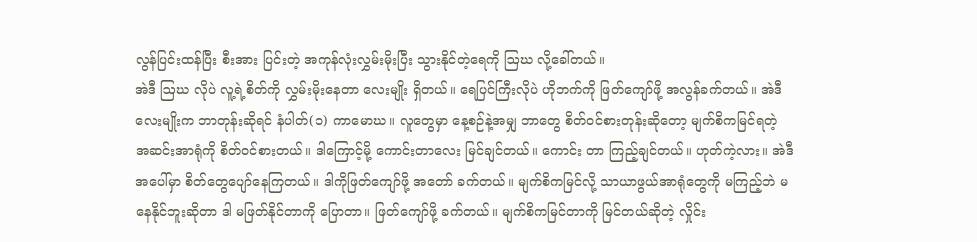လွန်ပြင်းထန်ပြီး စီးအား ပြင်းတဲ့ အကုန်လုံးလွှမ်းမိုးပြီး သွားနိုင်တဲ့ရေကို ဩဃ လို့ခေါ်တယ်။
အဲဒီ ဩဃ လိုပဲ လူ့ရဲ့စိတ်ကို လွှမ်းမိုးနေတာ လေးမျိုး ရှိတယ်။ ရေပြင်ကြီးလိုပဲ ဟိုဘက်ကို ဖြတ်ကျော်ဖို့ အလွန်ခက်တယ်။ အဲဒီ လေးမျိုးက ဘာတုန်းဆိုရင် နံပါတ်(၁) ကာမောဃ။ လူတွေမှာ နေ့စဉ်နဲ့အမျှ ဘာတွေ စိတ်ဝင်စားတုန်းဆိုတော့ မျက်စိကမြင်ရတဲ့ အဆင်းအာရုံကို စိတ်ဝင်စားတယ်။ ဒါကြောင့်မို့ ကောင်းတာလေး မြင်ချင်တယ်။ ကောင်း တာ ကြည့်ချင်တယ်။ ဟုတ်ကဲ့လား။ အဲဒီအပေါ်မှာ စိတ်တွေပျော်နေကြတယ်။ ဒါကိုဖြတ်ကျော်ဖို့ အတော် ခက်တယ်။ မျက်စိကမြင်လို့ သာယာဖွယ်အာရုံတွေကို မကြည့်ဘဲ မနေနိုင်ဘူးဆိုတာ ဒါ မဖြတ်နိုင်တာကို ပြောတာ။ ဖြတ်ကျော်ဖို့ ခက်တယ်။ မျက်စိကမြင်တာကို မြင်တယ်ဆိုတဲ့ လှိုင်း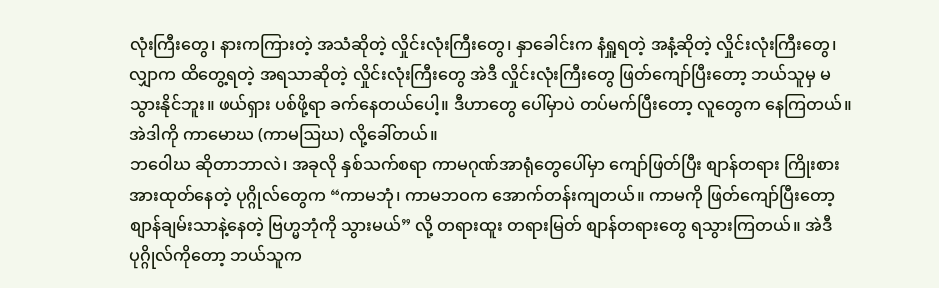လုံးကြီးတွေ၊ နားကကြားတဲ့ အသံဆိုတဲ့ လှိုင်းလုံးကြီးတွေ၊ နှာခေါင်းက နံရှူရတဲ့ အနံ့ဆိုတဲ့ လှိုင်းလုံးကြီးတွေ၊ လျှာက ထိတွေ့ရတဲ့ အရသာဆိုတဲ့ လှိုင်းလုံးကြီးတွေ အဲဒီ လှိုင်းလုံးကြီးတွေ ဖြတ်ကျော်ပြီးတော့ ဘယ်သူမှ မသွားနိုင်ဘူး။ ဖယ်ရှား ပစ်ဖို့ရာ ခက်နေတယ်ပေါ့။ ဒီဟာတွေ ပေါ်မှာပဲ တပ်မက်ပြီးတော့ လူတွေက နေကြတယ်။ အဲဒါကို ကာမောဃ (ကာမဩဃ) လို့ခေါ်တယ်။
ဘဝေါဃ ဆိုတာဘာလဲ၊ အခုလို နှစ်သက်စရာ ကာမဂုဏ်အာရုံတွေပေါ်မှာ ကျော်ဖြတ်ပြီး စျာန်တရား ကြိုးစားအားထုတ်နေတဲ့ ပုဂ္ဂိုလ်တွေက “ကာမဘုံ၊ ကာမဘဝက အောက်တန်းကျတယ်။ ကာမကို ဖြတ်ကျော်ပြီးတော့ စျာန်ချမ်းသာနဲ့နေတဲ့ ဗြဟ္မဘုံကို သွားမယ်” လို့ တရားထူး တရားမြတ် စျာန်တရားတွေ ရသွားကြတယ်။ အဲဒီပုဂ္ဂိုလ်ကိုတော့ ဘယ်သူက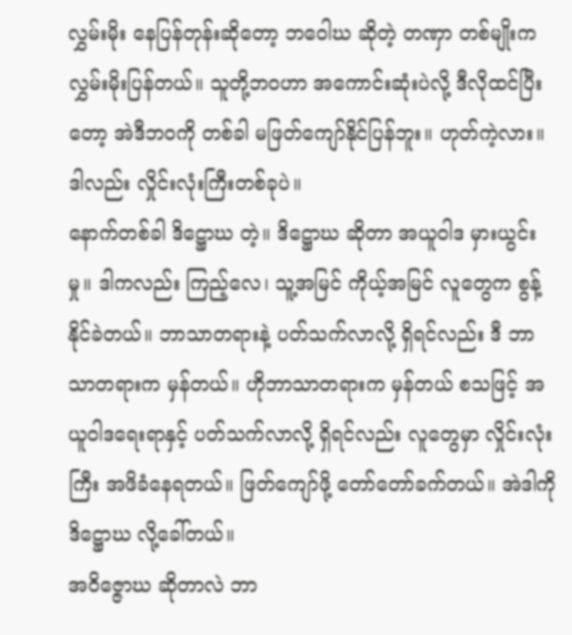လွှမ်းမိုး နေပြန်တုန်းဆိုတော့ ဘဝေါဃ ဆိုတဲ့ တဏှာ တစ်မျိုးက လွှမ်းမိုးပြန်တယ်။ သူတို့ဘဝဟာ အကောင်းဆုံးပဲလို့ ဒီလိုထင်ပြီးတော့ အဲဒီဘဝကို တစ်ခါ မဖြတ်ကျော်နိုင်ပြန်ဘူး။ ဟုတ်ကဲ့လား။ ဒါလည်း လှိုင်းလုံးကြီးတစ်ခုပဲ။
နောက်တစ်ခါ ဒိဋ္ဌောဃ တဲ့။ ဒိဋ္ဌောဃ ဆိုတာ အယူဝါဒ မှားယွင်းမှု။ ဒါကလည်း ကြည့်လေ၊ သူ့အမြင် ကိုယ့်အမြင် လူတွေက စွန့်နိုင်ခဲတယ်။ ဘာသာတရားနဲ့ ပတ်သက်လာလို့ ရှိရင်လည်း ဒီ ဘာသာတရားက မှန်တယ်။ ဟိုဘာသာတရားက မှန်တယ် စသဖြင့် အယူဝါဒရေးရာနှင့် ပတ်သက်လာလို့ ရှိရင်လည်း လူတွေမှာ လှိုင်းလုံးကြီး အဖိခံနေရတယ်။ ဖြတ်ကျော်ဖို့ တော်တော်ခက်တယ်။ အဲဒါကို ဒိဋ္ဌောဃ လို့ခေါ်တယ်။
အဝိဇ္ဇောဃ ဆိုတာလဲ ဘာ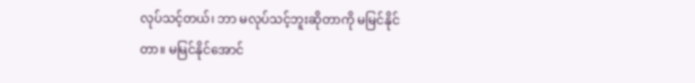လုပ်သင့်တယ်၊ ဘာ မလုပ်သင့်ဘူးဆိုတာကို မမြင်နိုင်တာ။ မမြင်နိုင်အောင်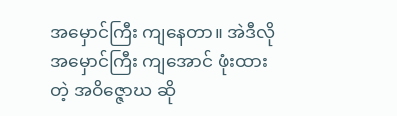အမှောင်ကြီး ကျနေတာ။ အဲဒီလို အမှောင်ကြီး ကျအောင် ဖုံးထားတဲ့ အဝိဇ္ဇောဃ ဆို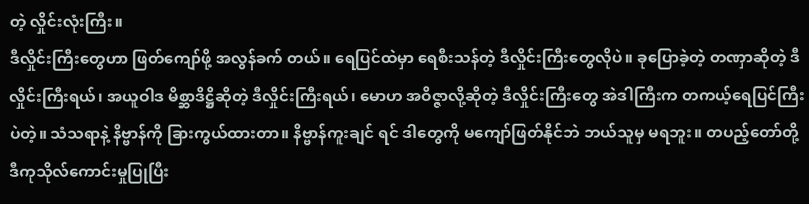တဲ့ လှိုင်းလုံးကြီး။
ဒီလှိုင်းကြီးတွေဟာ ဖြတ်ကျော်ဖို့ အလွန်ခက် တယ်။ ရေပြင်ထဲမှာ ရေစီးသန်တဲ့ ဒီလှိုင်းကြီးတွေလိုပဲ။ ခုပြောခဲ့တဲ့ တဏှာဆိုတဲ့ ဒီလှိုင်းကြီးရယ်၊ အယူဝါဒ မိစ္ဆာဒိဋ္ဌိဆိုတဲ့ ဒီလှိုင်းကြီးရယ်၊ မောဟ အဝိဇ္ဇာလို့ဆိုတဲ့ ဒီလှိုင်းကြီးတွေ အဲဒါကြီးက တကယ့်ရေပြင်ကြီးပဲတဲ့။ သံသရာနဲ့ နိဗ္ဗာန်ကို ခြားကွယ်ထားတာ။ နိဗ္ဗာန်ကူးချင် ရင် ဒါတွေကို မကျော်ဖြတ်နိုင်ဘဲ ဘယ်သူမှ မရဘူး။ တပည့်တော်တို့ ဒီကုသိုလ်ကောင်းမှုပြုပြီး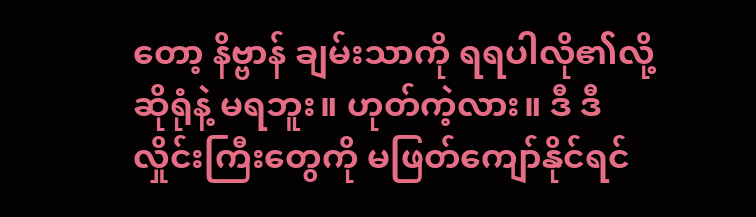တော့ နိဗ္ဗာန် ချမ်းသာကို ရရပါလို၏လို့ ဆိုရုံနဲ့ မရဘူး။ ဟုတ်ကဲ့လား။ ဒီ ဒီလှိုင်းကြီးတွေကို မဖြတ်ကျော်နိုင်ရင်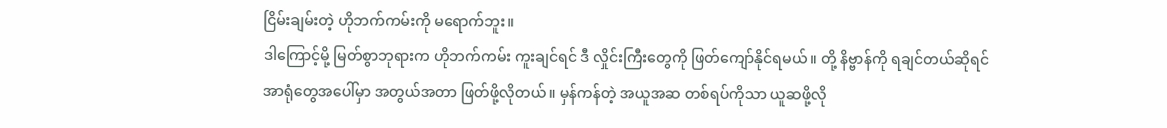ငြိမ်းချမ်းတဲ့ ဟိုဘက်ကမ်းကို မရောက်ဘူး။
ဒါကြောင့်မို့ မြတ်စွာဘုရားက ဟိုဘက်ကမ်း ကူးချင်ရင် ဒီ လှိုင်းကြီးတွေကို ဖြတ်ကျော်နိုင်ရမယ်။ တို့ နိဗ္ဗာန်ကို ရချင်တယ်ဆိုရင် အာရုံတွေအပေါ်မှာ အတွယ်အတာ ဖြတ်ဖို့လိုတယ်။ မှန်ကန်တဲ့ အယူအဆ တစ်ရပ်ကိုသာ ယူဆဖို့လို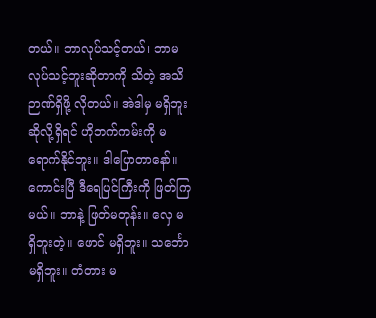တယ်။ ဘာလုပ်သင့်တယ်၊ ဘာမလုပ်သင့်ဘူးဆိုတာကို သိတဲ့ အသိဉာဏ်ရှိဖို့ လိုတယ်။ အဲဒါမှ မရှိဘူးဆိုလို့ရှိရင် ဟိုဘက်ကမ်းကို မရောက်နိုင်ဘူး။ ဒါပြောတာနော်။
ကောင်းပြီ ဒီရေပြင်ကြီးကို ဖြတ်ကြမယ်။ ဘာနဲ့ ဖြတ်မတုန်း။ လှေ မရှိဘူးတဲ့။ ဖောင် မရှိဘူး။ သင်္ဘော မရှိဘူး။ တံတား မ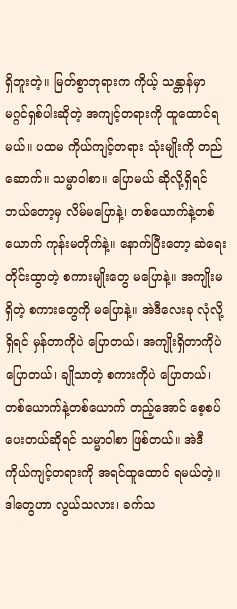ရှိဘူးတဲ့။ မြတ်စွာဘုရားက ကိုယ့် သန္တာန်မှာ မဂ္ဂင်ရှစ်ပါးဆိုတဲ့ အကျင့်တရားကို ထူထောင်ရမယ်။ ပထမ ကိုယ်ကျင့်တရား သုံးမျိုးကို တည်ဆောက်။ သမ္မာဝါစာ။ ပြောမယ် ဆိုလို့ရှိရင် ဘယ်တော့မှ လိမ်မပြောနဲ့၊ တစ်ယောက်နဲ့တစ်ယောက် ကုန်းမတိုက်နဲ့။ နောက်ပြီးတော့ ဆဲရေးတိုင်းထွာတဲ့ စကားမျိုးတွေ မပြောနဲ့။ အကျိုးမရှိတဲ့ စကားတွေကို မပြောနဲ့။ အဲဒီလေးခု လုံလို့ရှိရင် မှန်တာကိုပဲ ပြောတယ်၊ အကျိုးရှိတာကိုပဲ ပြောတယ်၊ ချိုသာတဲ့ စကားကိုပဲ ပြောတယ်၊ တစ်ယောက်နဲ့တစ်ယောက် တည့်အောင် စေ့စပ်ပေးတယ်ဆိုရင် သမ္မာဝါစာ ဖြစ်တယ်။ အဲဒီ ကိုယ်ကျင့်တရားကို အရင်ထူထောင် ရမယ်တဲ့။
ဒါတွေဟာ လွယ်သလား၊ ခက်သ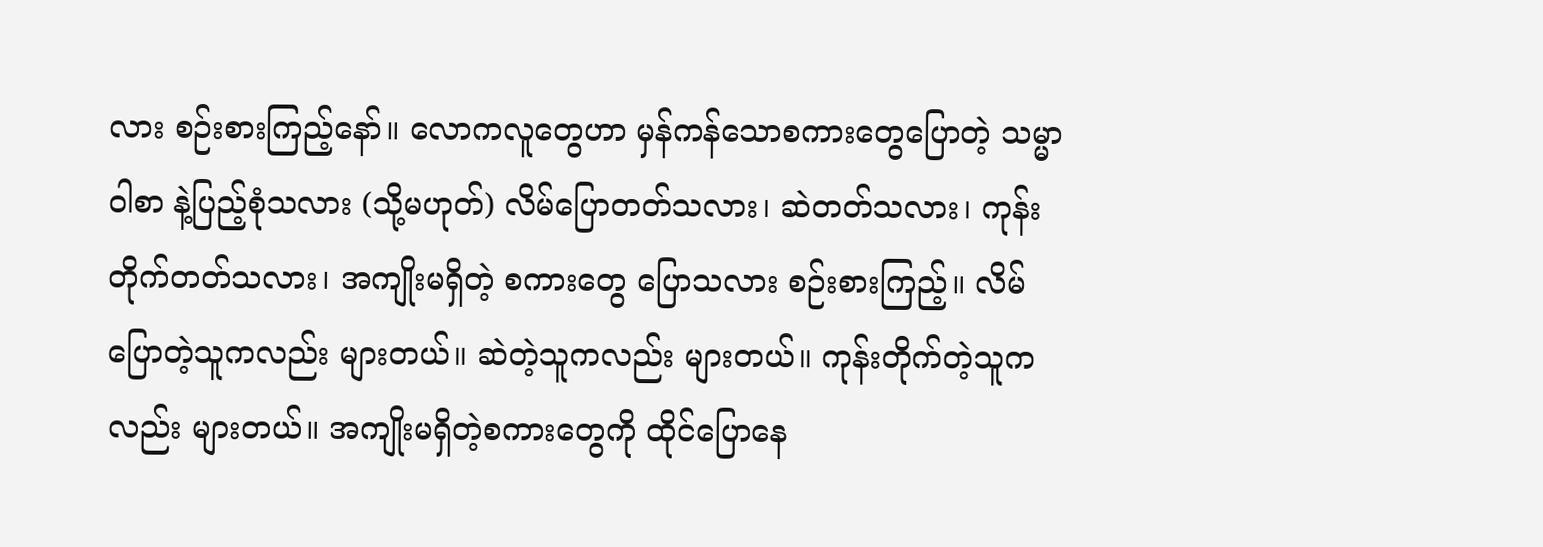လား စဉ်းစားကြည့်နော်။ လောကလူတွေဟာ မှန်ကန်သောစကားတွေပြောတဲ့ သမ္မာဝါစာ နဲ့ပြည့်စုံသလား (သို့မဟုတ်) လိမ်ပြောတတ်သလား၊ ဆဲတတ်သလား၊ ကုန်းတိုက်တတ်သလား၊ အကျိုးမရှိတဲ့ စကားတွေ ပြောသလား စဉ်းစားကြည့်။ လိမ်ပြောတဲ့သူကလည်း များတယ်။ ဆဲတဲ့သူကလည်း များတယ်။ ကုန်းတိုက်တဲ့သူကလည်း များတယ်။ အကျိုးမရှိတဲ့စကားတွေကို ထိုင်ပြောနေ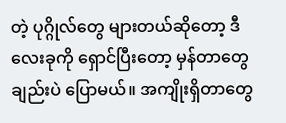တဲ့ ပုဂ္ဂိုလ်တွေ များတယ်ဆိုတော့ ဒီလေးခုကို ရှောင်ပြီးတော့ မှန်တာတွေချည်းပဲ ပြောမယ်။ အကျိုးရှိတာတွေ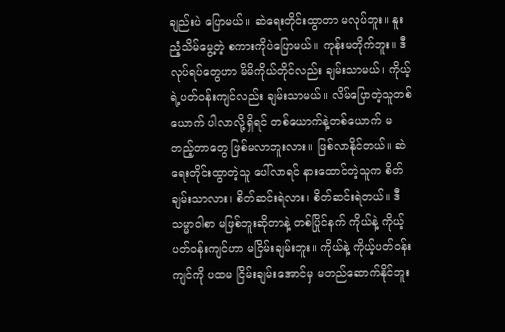ချည်းပဲ ပြောမယ်။ ဆဲရေးတိုင်းထွာတာ မလုပ်ဘူး။ နူးညံ့သိမ်မွေ့တဲ့ စကားကိုပဲပြောမယ်။ ကုန်းမတိုက်ဘူး။ ဒီလုပ်ရပ်တွေဟာ မိမိကိုယ်တိုင်လည်း ချမ်းသာမယ်၊ ကိုယ့်ရဲ့ပတ်ဝန်းကျင်လည်း ချမ်းသာမယ်။ လိမ်ပြောတဲ့သူတစ်ယောက် ပါလာလို့ရှိရင် တစ်ယောက်နဲ့တစ်ယောက် မတည့်တာတွေ ဖြစ်မလာဘူးလား။ ဖြစ်လာနိုင်တယ်။ ဆဲရေးတိုင်းထွာတဲ့သူ ပေါ်လာရင် နားထောင်တဲ့သူက စိတ်ချမ်းသာလား၊ စိတ်ဆင်းရဲလား၊ စိတ်ဆင်းရဲတယ်။ ဒီ သမ္မာဝါစာ မဖြစ်ဘူးဆိုတာနဲ့ တစ်ပြိုင်နက် ကိုယ်နဲ့ ကိုယ့်ပတ်ဝန်းကျင်ဟာ မငြိမ်းချမ်းဘူး။ ကိုယ်နဲ့ ကိုယ့်ပတ်ဝန်းကျင်ကို ပထမ ငြိမ်းချမ်းအောင်မှ မတည်ဆောက်နိုင်ဘူး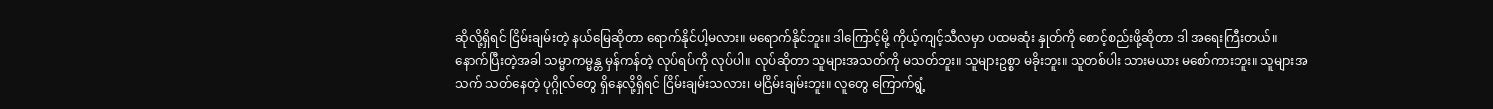ဆိုလို့ရှိရင် ငြိမ်းချမ်းတဲ့ နယ်မြေဆိုတာ ရောက်နိုင်ပါ့မလား။ မရောက်နိုင်ဘူး။ ဒါကြောင့်မို့ ကိုယ့်ကျင့်သီလမှာ ပထမဆုံး နှုတ်ကို စောင့်စည်းဖို့ဆိုတာ ဒါ အရေးကြီးတယ်။
နောက်ပြီးတဲ့အခါ သမ္မာကမ္မန္တ မှန်ကန်တဲ့ လုပ်ရပ်ကို လုပ်ပါ။ လုပ်ဆိုတာ သူများအသတ်ကို မသတ်ဘူး။ သူများဥစ္စာ မခိုးဘူး။ သူတစ်ပါး သားမယား မစော်ကားဘူး။ သူများအသက် သတ်နေတဲ့ ပုဂ္ဂိုလ်တွေ ရှိနေလို့ရှိရင် ငြိမ်းချမ်းသလား၊ မငြိမ်းချမ်းဘူး။ လူတွေ ကြောက်ရွံ့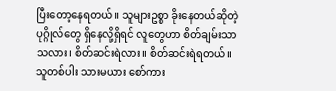ပြီးတော့နေရတယ်။ သူများဥစ္စာ ခိုးနေတယ်ဆိုတဲ့ ပုဂ္ဂိုလ်တွေ ရှိနေလို့ရှိရင် လူတွေဟာ စိတ်ချမ်းသာသလား၊ စိတ်ဆင်းရဲလား။ စိတ်ဆင်းရဲရတယ်။ သူတစ်ပါး သားမယား စော်ကား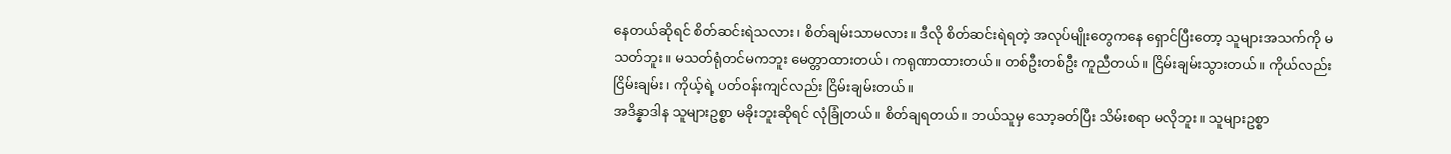နေတယ်ဆိုရင် စိတ်ဆင်းရဲသလား၊ စိတ်ချမ်းသာမလား။ ဒီလို စိတ်ဆင်းရဲရတဲ့ အလုပ်မျိုးတွေကနေ ရှောင်ပြီးတော့ သူများအသက်ကို မသတ်ဘူး။ မသတ်ရုံတင်မကဘူး မေတ္တာထားတယ်၊ ကရုဏာထားတယ်။ တစ်ဦးတစ်ဦး ကူညီတယ်။ ငြိမ်းချမ်းသွားတယ်။ ကိုယ်လည်း ငြိမ်းချမ်း၊ ကိုယ့်ရဲ့ ပတ်ဝန်းကျင်လည်း ငြိမ်းချမ်းတယ်။
အဒိန္နာဒါန သူများဥစ္စာ မခိုးဘူးဆိုရင် လုံခြုံတယ်။ စိတ်ချရတယ်။ ဘယ်သူမှ သော့ခတ်ပြီး သိမ်းစရာ မလိုဘူး။ သူများဥစ္စာ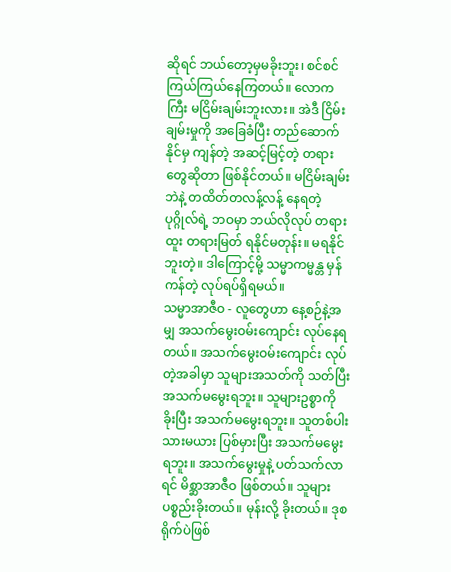ဆိုရင် ဘယ်တော့မှမခိုးဘူး၊ စင်စင်ကြယ်ကြယ်နေကြတယ်။ လောကကြီး မငြိမ်းချမ်းဘူးလား။ အဲဒီ ငြိမ်းချမ်းမှုကို အခြေခံပြီး တည်ဆောက်နိုင်မှ ကျန်တဲ့ အဆင့်မြင့်တဲ့ တရားတွေဆိုတာ ဖြစ်နိုင်တယ်။ မငြိမ်းချမ်းဘဲနဲ့ တထိတ်တလန့်လန့် နေရတဲ့ ပုဂ္ဂိုလ်ရဲ့ ဘဝမှာ ဘယ်လိုလုပ် တရားထူး တရားမြတ် ရနိုင်မတုန်း။ မရနိုင်ဘူးတဲ့။ ဒါကြောင့်မို့ သမ္မာကမ္မန္တ မှန်ကန်တဲ့ လုပ်ရပ်ရှိရမယ်။
သမ္မာအာဇီဝ - လူတွေဟာ နေ့စဉ်နဲ့အမျှ အသက်မွေးဝမ်းကျောင်း လုပ်နေရတယ်။ အသက်မွေးဝမ်းကျောင်း လုပ်တဲ့အခါမှာ သူများအသတ်ကို သတ်ပြီး အသက်မမွေးရဘူး။ သူများဥစ္စာကို ခိုးပြီး အသက်မမွေးရဘူး။ သူတစ်ပါးသားမယား ပြစ်မှားပြီး အသက်မမွေးရဘူး။ အသက်မွေးမှုနဲ့ ပတ်သက်လာရင် မိစ္ဆာအာဇီဝ ဖြစ်တယ်။ သူများပစ္စည်းခိုးတယ်။ မုန်းလို့ ခိုးတယ်။ ဒုစရိုက်ပဲဖြစ်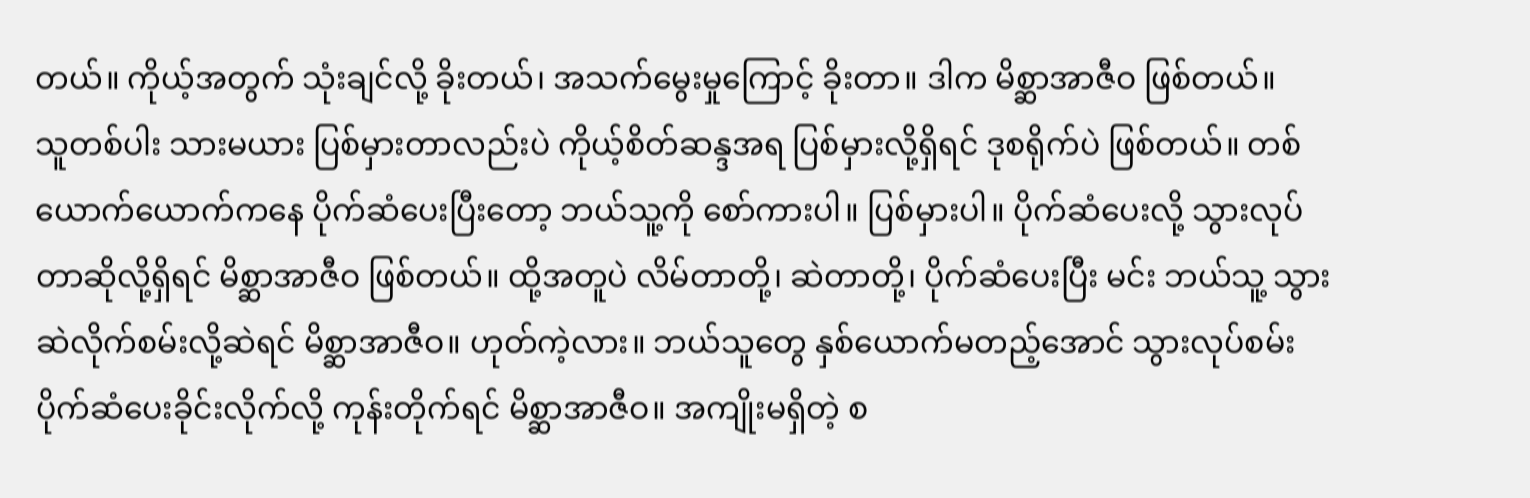တယ်။ ကိုယ့်အတွက် သုံးချင်လို့ ခိုးတယ်၊ အသက်မွေးမှုကြောင့် ခိုးတာ။ ဒါက မိစ္ဆာအာဇီဝ ဖြစ်တယ်။
သူတစ်ပါး သားမယား ပြစ်မှားတာလည်းပဲ ကိုယ့်စိတ်ဆန္ဒအရ ပြစ်မှားလို့ရှိရင် ဒုစရိုက်ပဲ ဖြစ်တယ်။ တစ်ယောက်ယောက်ကနေ ပိုက်ဆံပေးပြီးတော့ ဘယ်သူ့ကို စော်ကားပါ။ ပြစ်မှားပါ။ ပိုက်ဆံပေးလို့ သွားလုပ်တာဆိုလို့ရှိရင် မိစ္ဆာအာဇီဝ ဖြစ်တယ်။ ထို့အတူပဲ လိမ်တာတို့၊ ဆဲတာတို့၊ ပိုက်ဆံပေးပြီး မင်း ဘယ်သူ့ သွားဆဲလိုက်စမ်းလို့ဆဲရင် မိစ္ဆာအာဇီဝ။ ဟုတ်ကဲ့လား။ ဘယ်သူတွေ နှစ်ယောက်မတည့်အောင် သွားလုပ်စမ်း ပိုက်ဆံပေးခိုင်းလိုက်လို့ ကုန်းတိုက်ရင် မိစ္ဆာအာဇီဝ။ အကျိုးမရှိတဲ့ စ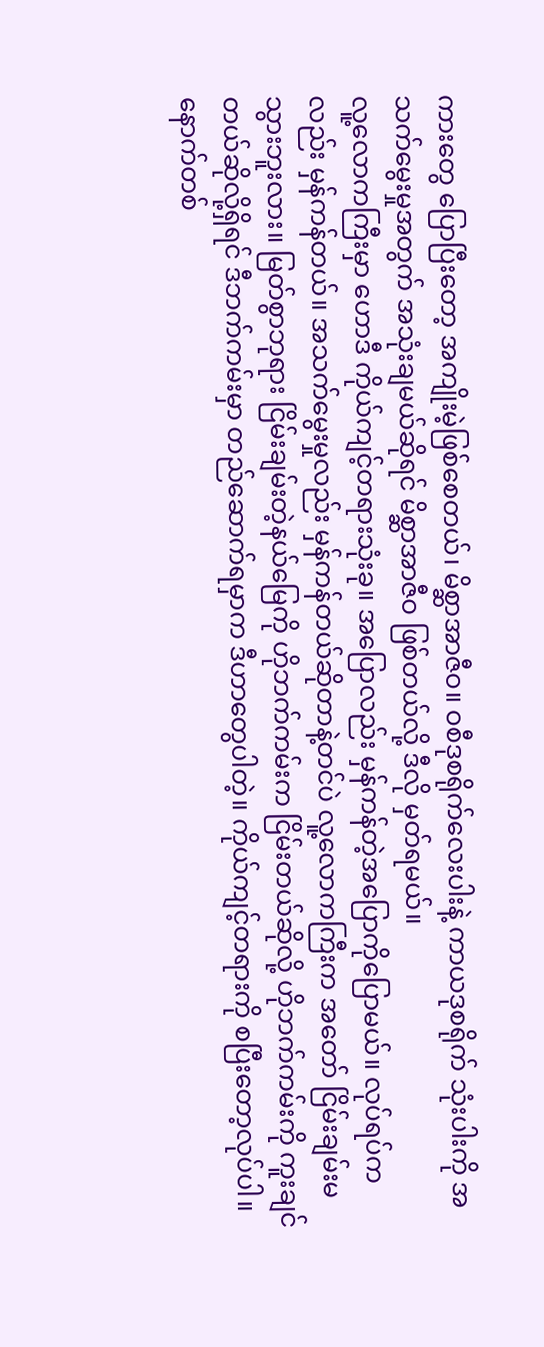ကားတွေ ပြောပြီးတော့ အကျိုးမဲ့ဖြစ်စေတယ်၊ မိစ္ဆာအာဇီဝ။ ဝစီဒုစရိုက်လေးပါးနဲ့ ကာယဒုစရိုက် သုံးပါးကို အသက်မွေးမှုအတွက် အသုံးချမယ်ဆိုရင် မိစ္ဆာအာဇီဝ ဖြစ်တယ်လို့ ဒီလို မှတ်ရမယ်။
လူ့လောကကြီးမှာ ဟောဒီ ကိုယ်ကျင့်တရားသုံးခု။ အပြောလည်း မှန်ကန်တဲ့အပြောကိုပြောမယ်။ လုပ်ရပ်ကလည်း မှန်ကန်တယ်။ အသက်မွေးမှုလည်း မှန်ကန်တယ်ဆိုတာနဲ့တင်ပဲ လူ့လောကကြီးက အတော် ငြိမ်းချမ်းမသွားဘူးလား။ မြတ်စွာဘုရား ငြိမ်းချမ်းတဲ့နယ်မြေကို ဟိုဘက်ကမ်းက ငြိမ်းတယ်ဆိုလို့ ဟိုဘက်ကမ်းကို ကူးချင်တယ်ဆိုလို့ရှိရင် ဒီဘက်ကမ်းမှာ တည်ဆောက်ရမှာက ဒီဟာတွေပါတဲ့။ ကိုယ်ကျင့်တရားကို စပြီးတော့လုပ်ပါ။
နောက်တစ်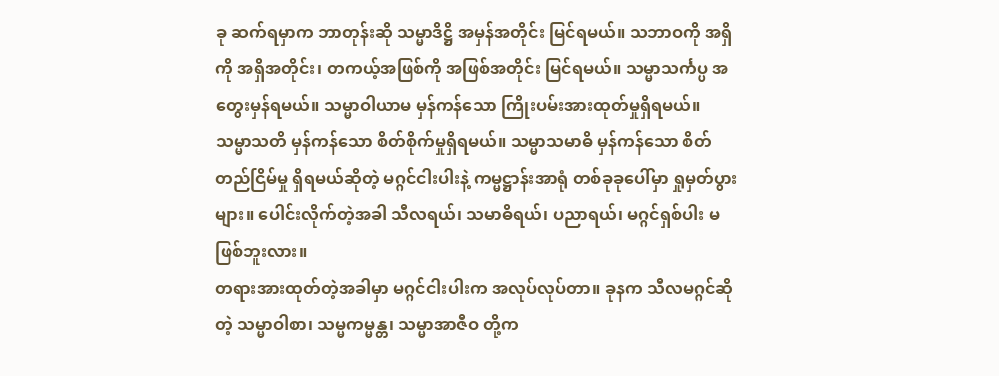ခု ဆက်ရမှာက ဘာတုန်းဆို သမ္မာဒိဋ္ဌိ အမှန်အတိုင်း မြင်ရမယ်။ သဘာဝကို အရှိကို အရှိအတိုင်း၊ တကယ့်အဖြစ်ကို အဖြစ်အတိုင်း မြင်ရမယ်။ သမ္မာသင်္ကပ္ပ အတွေးမှန်ရမယ်။ သမ္မာဝါယာမ မှန်ကန်သော ကြိုးပမ်းအားထုတ်မှုရှိရမယ်။ သမ္မာသတိ မှန်ကန်သော စိတ်စိုက်မှုရှိရမယ်။ သမ္မာသမာဓိ မှန်ကန်သော စိတ်တည်ငြိမ်မှု ရှိရမယ်ဆိုတဲ့ မဂ္ဂင်ငါးပါးနဲ့ ကမ္မဋ္ဌာန်းအာရုံ တစ်ခုခုပေါ်မှာ ရှုမှတ်ပွားများ။ ပေါင်းလိုက်တဲ့အခါ သီလရယ်၊ သမာဓိရယ်၊ ပညာရယ်၊ မဂ္ဂင်ရှစ်ပါး မဖြစ်ဘူးလား။
တရားအားထုတ်တဲ့အခါမှာ မဂ္ဂင်ငါးပါးက အလုပ်လုပ်တာ။ ခုနက သီလမဂ္ဂင်ဆိုတဲ့ သမ္မာဝါစာ၊ သမ္မကမ္မန္တ၊ သမ္မာအာဇီဝ တို့က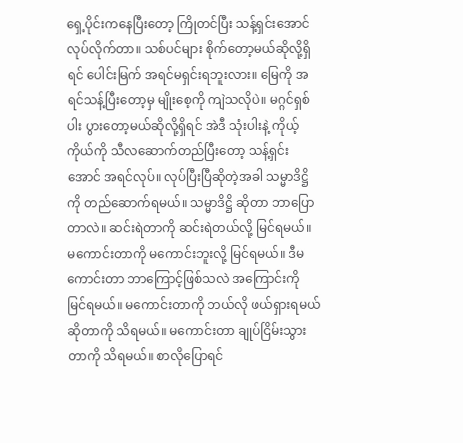ရှေ့ပိုင်းကနေပြီးတော့ ကြိုတင်ပြီး သန့်ရှင်းအောင်လုပ်လိုက်တာ။ သစ်ပင်များ စိုက်တော့မယ်ဆိုလို့ရှိရင် ပေါင်းမြက် အရင်မရှင်းရဘူးလား။ မြေကို အရင်သန့်ပြီးတော့မှ မျိုးစေ့ကို ကျဲသလိုပဲ။ မဂ္ဂင်ရှစ်ပါး ပွားတော့မယ်ဆိုလို့ရှိရင် အဲဒီ သုံးပါးနဲ့ ကိုယ့်ကိုယ်ကို သီလဆောက်တည်ပြီးတော့ သန့်ရှင်းအောင် အရင်လုပ်။ လုပ်ပြီးပြီဆိုတဲ့အခါ သမ္မာဒိဋ္ဌိ ကို တည်ဆောက်ရမယ်။ သမ္မာဒိဋ္ဌိ ဆိုတာ ဘာပြောတာလဲ။ ဆင်းရဲတာကို ဆင်းရဲတယ်လို့ မြင်ရမယ်။ မကောင်းတာကို မကောင်းဘူးလို့ မြင်ရမယ်။ ဒီမကောင်းတာ ဘာကြောင့်ဖြစ်သလဲ အကြောင်းကို မြင်ရမယ်။ မကောင်းတာကို ဘယ်လို ဖယ်ရှားရမယ်ဆိုတာကို သိရမယ်။ မကောင်းတာ ချုပ်ငြိမ်းသွားတာကို သိရမယ်။ စာလိုပြောရင်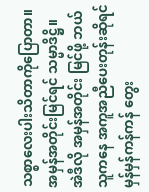သစ္စာလေးပါးသိတာကိုပြောတာ။ အမှန်အတိုင်းမြင်ရင် သမ္မာဒိဋ္ဌိ။ အဲဒီလို အမှန်အတိုင်း မြင်ဖို့ ဘယ်သူကနေ အကူအညီပေးတုန်းဆိုရင် မှန်မှန်ကန်ကန် တွေး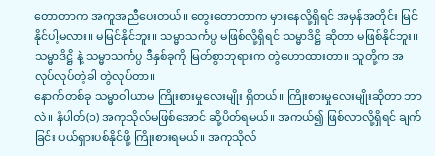တောတာက အကူအညီပေးတယ်။ တွေးတောတာက မှားနေလို့ရှိရင် အမှန်အတိုင်း မြင်နိုင်ပါ့မလား။ မမြင်နိုင်ဘူး။ သမ္မာသင်္ကပ္ပ မဖြစ်လို့ရှိရင် သမ္မာဒိဋ္ဌိ ဆိုတာ မဖြစ်နိုင်ဘူး။ သမ္မာဒိဋ္ဌိ နဲ့ သမ္မာသင်္ကပ္ပ ဒီနှစ်ခုကို မြတ်စွာဘုရားက တွဲဟောထားတာ။ သူတို့က အလုပ်လုပ်တဲ့ခါ တွဲလုပ်တာ။
နောက်တစ်ခု သမ္မာဝါယာမ ကြိုးစားမှုလေးမျိုး ရှိတယ်။ ကြိုးစားမှုလေးမျိုးဆိုတာ ဘာလဲ။ နံပါတ်(၁) အကုသိုလ်မဖြစ်အောင် ဆို့ပိတ်ရမယ်။ အကယ်၍ ဖြစ်လာလို့ရှိရင် ချက်ခြင်း ပယ်ရှားပစ်နိုင်ဖို့ ကြိုးစားရမယ်။ အကုသိုလ်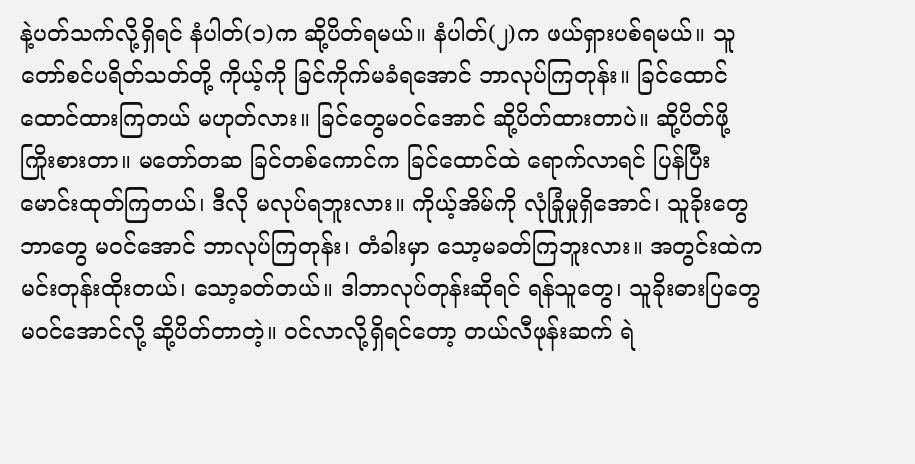နဲ့ပတ်သက်လို့ရှိရင် နံပါတ်(၁)က ဆို့ပိတ်ရမယ်။ နံပါတ်(၂)က ဖယ်ရှားပစ်ရမယ်။ သူတော်စင်ပရိတ်သတ်တို့ ကိုယ့်ကို ခြင်ကိုက်မခံရအောင် ဘာလုပ်ကြတုန်း။ ခြင်ထောင် ထောင်ထားကြတယ် မဟုတ်လား။ ခြင်တွေမဝင်အောင် ဆို့ပိတ်ထားတာပဲ။ ဆို့ပိတ်ဖို့ ကြိုးစားတာ။ မတော်တဆ ခြင်တစ်ကောင်က ခြင်ထောင်ထဲ ရောက်လာရင် ပြန်ပြီး မောင်းထုတ်ကြတယ်၊ ဒီလို မလုပ်ရဘူးလား။ ကိုယ့်အိမ်ကို လုံခြုံမှုရှိအောင်၊ သူခိုးတွေဘာတွေ မဝင်အောင် ဘာလုပ်ကြတုန်း၊ တံခါးမှာ သော့မခတ်ကြဘူးလား။ အတွင်းထဲက မင်းတုန်းထိုးတယ်၊ သော့ခတ်တယ်။ ဒါဘာလုပ်တုန်းဆိုရင် ရန်သူတွေ၊ သူခိုးဓားပြတွေ မဝင်အောင်လို့ ဆို့ပိတ်တာတဲ့။ ဝင်လာလို့ရှိရင်တော့ တယ်လီဖုန်းဆက် ရဲ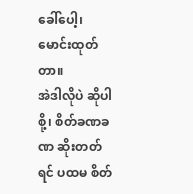ခေါ်ပေါ့၊ မောင်းထုတ်တာ။
အဲဒါလိုပဲ ဆိုပါစို့၊ စိတ်ခဏခဏ ဆိုးတတ်ရင် ပထမ စိတ်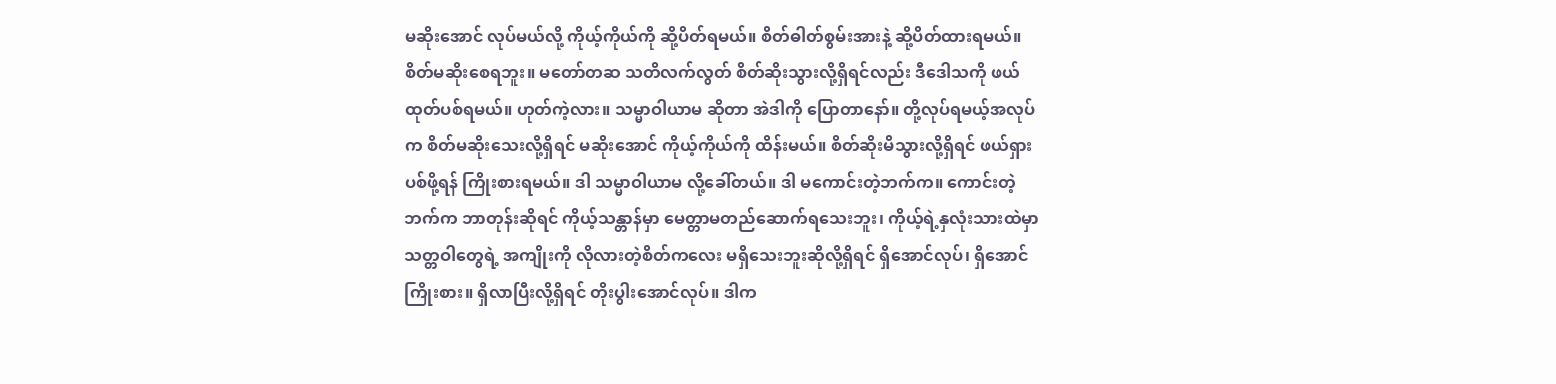မဆိုးအောင် လုပ်မယ်လို့ ကိုယ့်ကိုယ်ကို ဆို့ပိတ်ရမယ်။ စိတ်ဓါတ်စွမ်းအားနဲ့ ဆို့ပိတ်ထားရမယ်။ စိတ်မဆိုးစေရဘူး။ မတော်တဆ သတိလက်လွတ် စိတ်ဆိုးသွားလို့ရှိရင်လည်း ဒီဒေါသကို ဖယ်ထုတ်ပစ်ရမယ်။ ဟုတ်ကဲ့လား။ သမ္မာဝါယာမ ဆိုတာ အဲဒါကို ပြောတာနော်။ တို့လုပ်ရမယ့်အလုပ်က စိတ်မဆိုးသေးလို့ရှိရင် မဆိုးအောင် ကိုယ့်ကိုယ်ကို ထိန်းမယ်။ စိတ်ဆိုးမိသွားလို့ရှိရင် ဖယ်ရှားပစ်ဖို့ရန် ကြိုးစားရမယ်။ ဒါ သမ္မာဝါယာမ လို့ခေါ်တယ်။ ဒါ မကောင်းတဲ့ဘက်က။ ကောင်းတဲ့ဘက်က ဘာတုန်းဆိုရင် ကိုယ့်သန္တာန်မှာ မေတ္တာမတည်ဆောက်ရသေးဘူး၊ ကိုယ့်ရဲ့နှလုံးသားထဲမှာ သတ္တဝါတွေရဲ့ အကျိုးကို လိုလားတဲ့စိတ်ကလေး မရှိသေးဘူးဆိုလို့ရှိရင် ရှိအောင်လုပ်၊ ရှိအောင်ကြိုးစား။ ရှိလာပြီးလို့ရှိရင် တိုးပွါးအောင်လုပ်။ ဒါက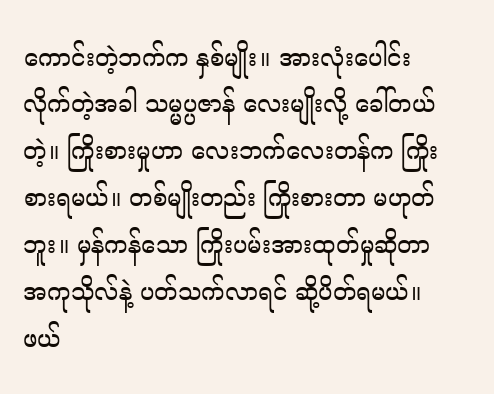ကောင်းတဲ့ဘက်က နှစ်မျိုး။ အားလုံးပေါင်းလိုက်တဲ့အခါ သမ္မပ္ပဇာန် လေးမျိုးလို့ ခေါ်တယ်တဲ့။ ကြိုးစားမှုဟာ လေးဘက်လေးတန်က ကြိုးစားရမယ်။ တစ်မျိုးတည်း ကြိုးစားတာ မဟုတ်ဘူး။ မှန်ကန်သော ကြိုးပမ်းအားထုတ်မှုဆိုတာ အကုသိုလ်နဲ့ ပတ်သက်လာရင် ဆို့ပိတ်ရမယ်။ ဖယ်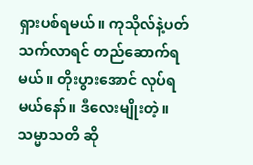ရှားပစ်ရမယ်။ ကုသိုလ်နဲ့ပတ်သက်လာရင် တည်ဆောက်ရမယ်။ တိုးပွားအောင် လုပ်ရမယ်နော်။ ဒီလေးမျိုးတဲ့။
သမ္မာသတိ ဆို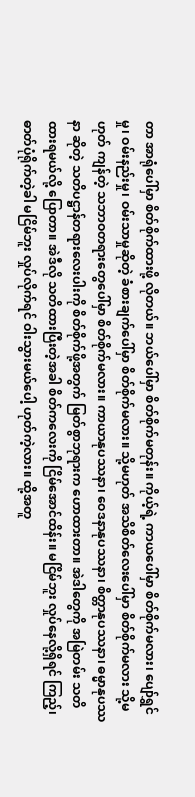တာ အာရုံပေါ်မှာ စိတ်စိုက်ထားဖို့ လိုတယ်။ ဘယ်ပေါ်မှာ စိတ်စိုက်မတုန်း။ ကိုယ့်ရဲ့ ကာယပေါ်မှာ စိတ်စိုက်မလား၊ ပျော်ရွှင်မှု၊ ဝမ်းနည်းမှု၊ ဝမ်းသာမှုဆိုတဲ့ ခံစားချက်ပေါ်မှာ စိတ်စိုက်မလား။ သို့မဟုတ် အသိစိတ်လေးပေါ်မှာ စိတ်စိုက်မလား သို့မဟုတ် ကျန်တဲ့ သဘာဝတရားတွေပေါ်မှာ စိတ်စိုက်မလား။ ကာယာနုပဿနာ၊ ဝေဒနာနုပဿနာ၊ စိတ္တာနုပဿနာ၊ ဓမ္မာနုပဿနာ ဆိုတဲ့ သတိပဋ္ဌာန်တရားလေးပါးကို စိတ်စိုက်ဖို့အတွက် မြတ်စွာဘုရားက ဟောထားတာ။ အဲဒါတွေကို အမြဲတမ်း သတိထားရမယ်လို့ ပြောတာ။ အဲဒီလို သတိထားပြီးတဲ့အခါ စိတ်ကလေးကို ငြိမ်အောင်ထိန်း။ မငြိမ်ဘူး လှုပ်နေလို့ရှိရင် ကြည့်၊ ဓာတ်ပုံရိုက်တဲ့ခါ မငြိမ်ဘူး လှုပ်လိုက်ရင် ဝါးသွားမယ်ပေါ့ ဟုတ်ကဲ့လား။ ထို့အတူ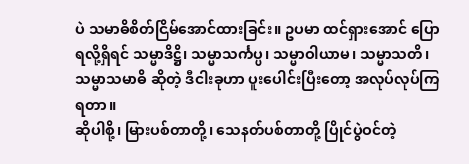ပဲ သမာဓိစိတ်ငြိမ်အောင်ထားခြင်း။ ဥပမာ ထင်ရှားအောင် ပြောရလို့ရှိရင် သမ္မာဒိဋ္ဌိ၊ သမ္မာသင်္ကပ္ပ၊ သမ္မာဝါယာမ၊ သမ္မာသတိ၊ သမ္မာသမာဓိ ဆိုတဲ့ ဒီငါးခုဟာ ပူးပေါင်းပြီးတော့ အလုပ်လုပ်ကြရတာ။
ဆိုပါစို့၊ မြားပစ်တာတို့၊ သေနတ်ပစ်တာတို့ ပြိုင်ပွဲဝင်တဲ့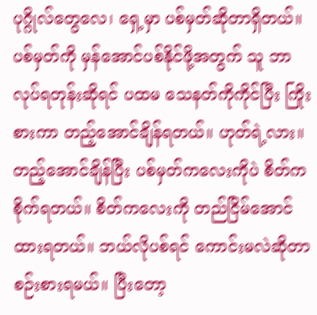ပုဂ္ဂိုလ်တွေလေ၊ ရှေ့မှာ ပစ်မှတ်ဆိုတာရှိတယ်။ ပစ်မှတ်ကို မှန်အောင်ပစ်နိုင်ဖို့အတွက် သူ ဘာလုပ်ရတုန်းဆိုရင် ပထမ သေနတ်ကိုကိုင်ပြီး ကြိုးစားကာ တည့်အောင်ချိန်ရတယ်။ ဟုတ်ရဲ့လား။ တည့်အောင်ချိန်ပြီး ပစ်မှတ်ကလေးကိုပဲ စိတ်ကစိုက်ရတယ်။ စိတ်ကလေးကို တည်ငြိမ်အောင်ထားရတယ်။ ဘယ်လိုပစ်ရင် ကောင်းမလဲဆိုတာ စဉ်းစားရမယ်။ ပြီးတော့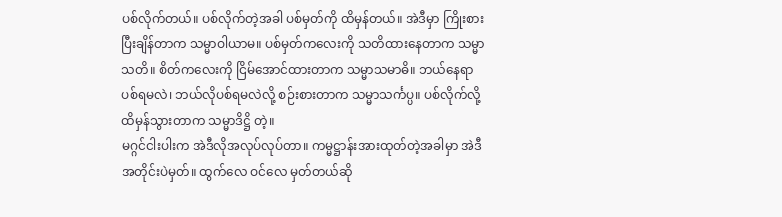ပစ်လိုက်တယ်။ ပစ်လိုက်တဲ့အခါ ပစ်မှတ်ကို ထိမှန်တယ်။ အဲဒီမှာ ကြိုးစားပြီးချိန်တာက သမ္မာဝါယာမ။ ပစ်မှတ်ကလေးကို သတိထားနေတာက သမ္မာသတိ။ စိတ်ကလေးကို ငြိမ်အောင်ထားတာက သမ္မာသမာဓိ။ ဘယ်နေရာ ပစ်ရမလဲ၊ ဘယ်လိုပစ်ရမလဲလို့ စဉ်းစားတာက သမ္မာသင်္ကပ္ပ။ ပစ်လိုက်လို့ ထိမှန်သွားတာက သမ္မာဒိဋ္ဌိ တဲ့။
မဂ္ဂင်ငါးပါးက အဲဒီလိုအလုပ်လုပ်တာ။ ကမ္မဋ္ဌာန်းအားထုတ်တဲ့အခါမှာ အဲဒီအတိုင်းပဲမှတ်။ ထွက်လေ ဝင်လေ မှတ်တယ်ဆို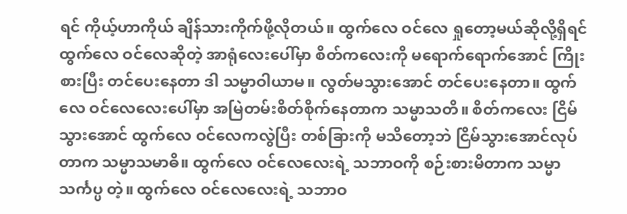ရင် ကိုယ့်ဟာကိုယ် ချိန်သားကိုက်ဖို့လိုတယ်။ ထွက်လေ ဝင်လေ ရှုတော့မယ်ဆိုလို့ရှိရင် ထွက်လေ ဝင်လေဆိုတဲ့ အာရုံလေးပေါ်မှာ စိတ်ကလေးကို မရောက်ရောက်အောင် ကြိုးစားပြီး တင်ပေးနေတာ ဒါ သမ္မာဝါယာမ။ လွတ်မသွားအောင် တင်ပေးနေတာ။ ထွက်လေ ဝင်လေလေးပေါ်မှာ အမြဲတမ်းစိတ်စိုက်နေတာက သမ္မာသတိ။ စိတ်ကလေး ငြိမ်သွားအောင် ထွက်လေ ဝင်လေကလွဲပြီး တစ်ခြားကို မသိတော့ဘဲ ငြိမ်သွားအောင်လုပ်တာက သမ္မာသမာဓိ။ ထွက်လေ ဝင်လေလေးရဲ့ သဘာဝကို စဉ်းစားမိတာက သမ္မာသင်္ကပ္ပ တဲ့။ ထွက်လေ ဝင်လေလေးရဲ့ သဘာဝ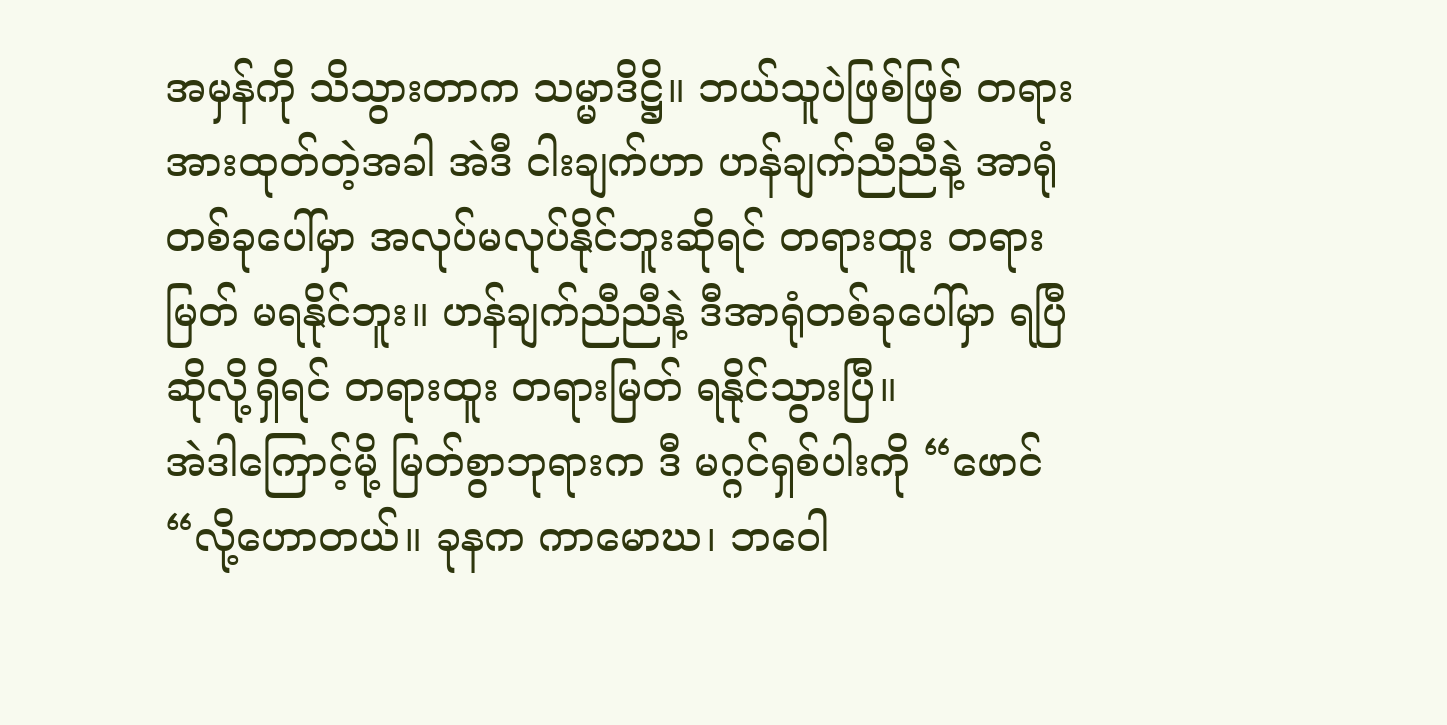အမှန်ကို သိသွားတာက သမ္မာဒိဋ္ဌိ။ ဘယ်သူပဲဖြစ်ဖြစ် တရားအားထုတ်တဲ့အခါ အဲဒီ ငါးချက်ဟာ ဟန်ချက်ညီညီနဲ့ အာရုံတစ်ခုပေါ်မှာ အလုပ်မလုပ်နိုင်ဘူးဆိုရင် တရားထူး တရားမြတ် မရနိုင်ဘူး။ ဟန်ချက်ညီညီနဲ့ ဒီအာရုံတစ်ခုပေါ်မှာ ရပြီဆိုလို့ရှိရင် တရားထူး တရားမြတ် ရနိုင်သွားပြီ။
အဲဒါကြောင့်မို့ မြတ်စွာဘုရားက ဒီ မဂ္ဂင်ရှစ်ပါးကို “ဖောင်“လို့ဟောတယ်။ ခုနက ကာမောဃ၊ ဘဝေါ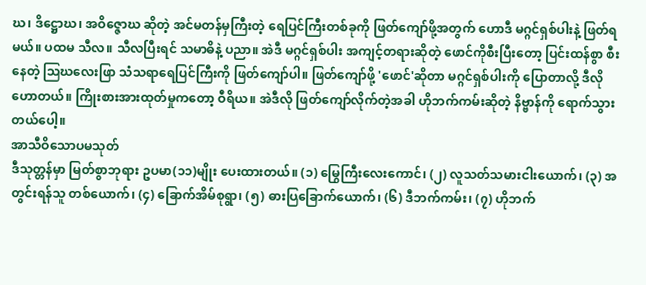ဃ၊ ဒိဋ္ဌောဃ၊ အဝိဇ္ဇောဃ ဆိုတဲ့ အင်မတန်မှကြီးတဲ့ ရေပြင်ကြီးတစ်ခုကို ဖြတ်ကျော်ဖို့အတွက် ဟောဒီ မဂ္ဂင်ရှစ်ပါးနဲ့ ဖြတ်ရမယ်။ ပထမ သီလ။ သီလပြီးရင် သမာဓိနဲ့ ပညာ။ အဲဒီ မဂ္ဂင်ရှစ်ပါး အကျင့်တရားဆိုတဲ့ ဖောင်ကိုစီးပြီးတော့ ပြင်းထန်စွာ စီးနေတဲ့ ဩဃလေးဖြာ သံသရာရေပြင်ကြီးကို ဖြတ်ကျော်ပါ။ ဖြတ်ကျော်ဖို့ 'ဖောင်'ဆိုတာ မဂ္ဂင်ရှစ်ပါးကို ပြောတာလို့ ဒီလိုဟောတယ်။ ကြိုးစားအားထုတ်မှုကတော့ ဝီရိယ။ အဲဒီလို ဖြတ်ကျော်လိုက်တဲ့အခါ ဟိုဘက်ကမ်းဆိုတဲ့ နိဗ္ဗာန်ကို ရောက်သွားတယ်ပေါ့။
အာသီဝိသောပမသုတ်
ဒီသုတ္တန်မှာ မြတ်စွာဘုရား ဥပမာ(၁၁)မျိုး ပေးထားတယ်။ (၁) မြွေကြီးလေးကောင်၊ (၂) လူသတ်သမားငါးယောက်၊ (၃) အတွင်းရန်သူ တစ်ယောက်၊ (၄) ခြောက်အိမ်စုရွာ၊ (၅) ဓားပြခြောက်ယောက်၊ (၆) ဒီဘက်ကမ်း၊ (၇) ဟိုဘက်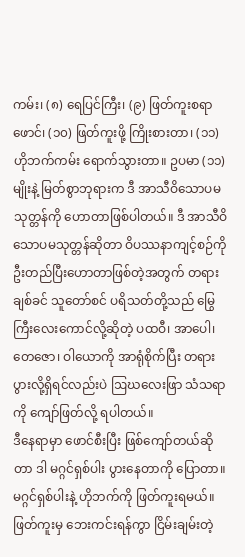ကမ်း၊ (၈) ရေပြင်ကြီး၊ (၉) ဖြတ်ကူးစရာ ဖောင်၊ (၁၀) ဖြတ်ကူးဖို့ ကြိုးစားတာ၊ (၁၁) ဟိုဘက်ကမ်း ရောက်သွားတာ။ ဥပမာ (၁၁)မျိုးနဲ့ မြတ်စွာဘုရားက ဒီ အာသီဝိသောပမသုတ္တန်ကို ဟောတာဖြစ်ပါတယ်။ ဒီ အာသီဝိသောပမသုတ္တန်ဆိုတာ ဝိပဿနာကျင့်စဉ်ကို ဦးတည်ပြီးဟောတာဖြစ်တဲ့အတွက် တရားချစ်ခင် သူတော်စင် ပရိသတ်တို့သည် မြွေကြီးလေးကောင်လို့ဆိုတဲ့ ပထဝီ၊ အာပေါ၊ တေဇော၊ ဝါယောကို အာရုံစိုက်ပြီး တရားပွားလို့ရှိရင်လည်းပဲ ဩဃလေးဖြာ သံသရာကို ကျော်ဖြတ်လို့ ရပါတယ်။
ဒီနေရာမှာ ဖောင်စီးပြီး ဖြစ်ကျော်တယ်ဆိုတာ ဒါ မဂ္ဂင်ရှစ်ပါး ပွားနေတာကို ပြောတာ။ မဂ္ဂင်ရှစ်ပါးနဲ့ ဟိုဘက်ကို ဖြတ်ကူးရမယ်။ ဖြတ်ကူးမှ ဘေးကင်းရန်ကွာ ငြိမ်းချမ်းတဲ့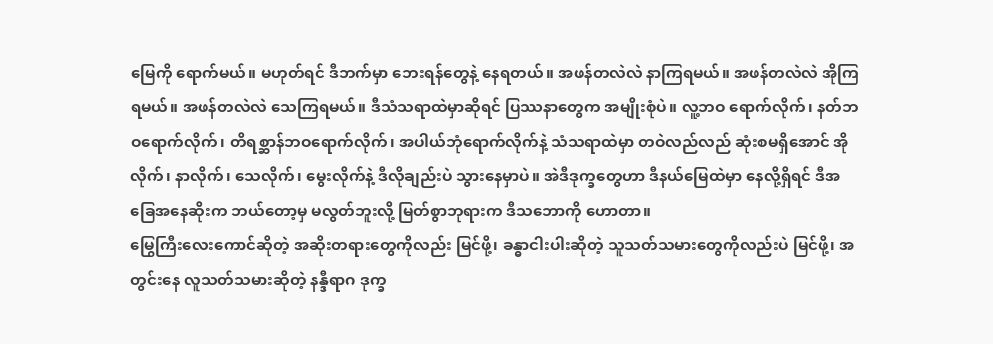မြေကို ရောက်မယ်။ မဟုတ်ရင် ဒီဘက်မှာ ဘေးရန်တွေနဲ့ နေရတယ်။ အဖန်တလဲလဲ နာကြရမယ်။ အဖန်တလဲလဲ အိုကြရမယ်။ အဖန်တလဲလဲ သေကြရမယ်။ ဒီသံသရာထဲမှာဆိုရင် ပြဿနာတွေက အမျိုးစုံပဲ။ လူ့ဘဝ ရောက်လိုက်၊ နတ်ဘဝရောက်လိုက်၊ တိရစ္ဆာန်ဘဝရောက်လိုက်၊ အပါယ်ဘုံရောက်လိုက်နဲ့ သံသရာထဲမှာ တဝဲလည်လည် ဆုံးစမရှိအောင် အိုလိုက်၊ နာလိုက်၊ သေလိုက်၊ မွေးလိုက်နဲ့ ဒီလိုချည်းပဲ သွားနေမှာပဲ။ အဲဒီဒုက္ခတွေဟာ ဒီနယ်မြေထဲမှာ နေလို့ရှိရင် ဒီအခြေအနေဆိုးက ဘယ်တော့မှ မလွတ်ဘူးလို့ မြတ်စွာဘုရားက ဒီသဘောကို ဟောတာ။
မြွေကြီးလေးကောင်ဆိုတဲ့ အဆိုးတရားတွေကိုလည်း မြင်ဖို့၊ ခန္ဓာငါးပါးဆိုတဲ့ သူသတ်သမားတွေကိုလည်းပဲ မြင်ဖို့၊ အတွင်းနေ လူသတ်သမားဆိုတဲ့ နန္ဒီရာဂ ဒုက္ခ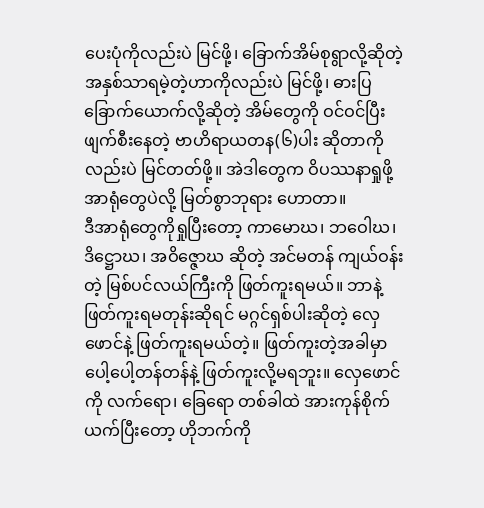ပေးပုံကိုလည်းပဲ မြင်ဖို့၊ ခြောက်အိမ်စုရွာလို့ဆိုတဲ့ အနှစ်သာရမဲ့တဲ့ဟာကိုလည်းပဲ မြင်ဖို့၊ ဓားပြခြောက်ယောက်လို့ဆိုတဲ့ အိမ်တွေကို ဝင်ဝင်ပြီး ဖျက်စီးနေတဲ့ ဗာဟိရာယတန(၆)ပါး ဆိုတာကိုလည်းပဲ မြင်တတ်ဖို့။ အဲဒါတွေက ဝိပဿနာရှုဖို့ အာရုံတွေပဲလို့ မြတ်စွာဘုရား ဟောတာ။
ဒီအာရုံတွေကိုရှုပြီးတော့ ကာမောဃ၊ ဘဝေါဃ၊ ဒိဋ္ဌောဃ၊ အဝိဇ္ဇောဃ ဆိုတဲ့ အင်မတန် ကျယ်ဝန်းတဲ့ မြစ်ပင်လယ်ကြီးကို ဖြတ်ကူးရမယ်။ ဘာနဲ့ဖြတ်ကူးရမတုန်းဆိုရင် မဂ္ဂင်ရှစ်ပါးဆိုတဲ့ လှေဖောင်နဲ့ ဖြတ်ကူးရမယ်တဲ့။ ဖြတ်ကူးတဲ့အခါမှာ ပေါ့ပေါ့တန်တန်နဲ့ ဖြတ်ကူးလို့မရဘူး။ လှေဖောင်ကို လက်ရော၊ ခြေရော တစ်ခါထဲ အားကုန်စိုက် ယက်ပြီးတော့ ဟိုဘက်ကို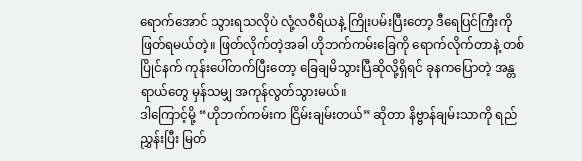ရောက်အောင် သွားရသလိုပဲ လုံ့လဝီရိယနဲ့ ကြိုးပမ်းပြီးတော့ ဒီရေပြင်ကြီးကို ဖြတ်ရမယ်တဲ့။ ဖြတ်လိုက်တဲ့အခါ ဟိုဘက်ကမ်းခြေကို ရောက်လိုက်တာနဲ့ တစ်ပြိုင်နက် ကုန်းပေါ်တက်ပြီးတော့ ခြေချမိသွားပြီဆိုလို့ရှိရင် ခုနကပြောတဲ့ အန္တရာယ်တွေ မှန်သမျှ အကုန်လွတ်သွားမယ်။
ဒါကြောင့်မို့ “ဟိုဘက်ကမ်းက ငြိမ်းချမ်းတယ်” ဆိုတာ နိဗ္ဗာန်ချမ်းသာကို ရည်ညွှန်းပြီး မြတ်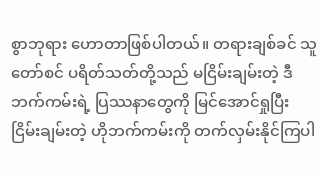စွာဘုရား ဟောတာဖြစ်ပါတယ်။ တရားချစ်ခင် သူတော်စင် ပရိတ်သတ်တို့သည် မငြိမ်းချမ်းတဲ့ ဒီဘက်ကမ်းရဲ့ ပြဿနာတွေကို မြင်အောင်ရှုပြီး ငြိမ်းချမ်းတဲ့ ဟိုဘက်ကမ်းကို တက်လှမ်းနိုင်ကြပါ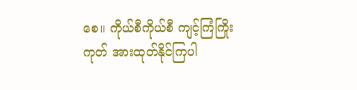စေ။ ကိုယ်စီကိုယ်စီ ကျင့်ကြံကြိုးကုတ် အားထုတ်နိုင်ကြပါ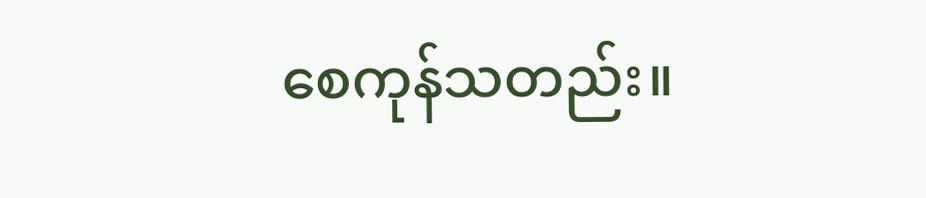စေကုန်သတည်း။